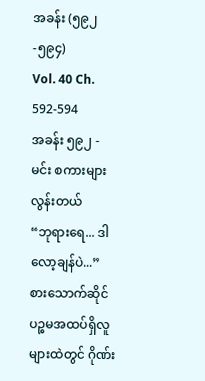အခန်း (၅၉၂-၅၉၄)
Vol. 40 Ch. 592-594
အခန်း ၅၉၂ - မင်း စကားများလွန်းတယ်
“ဘုရားရေ... ဒါ လော့ချန်ပဲ...”
စားသောက်ဆိုင် ပဉ္စမအထပ်ရှိလူများထဲတွင် ဂိုဏ်း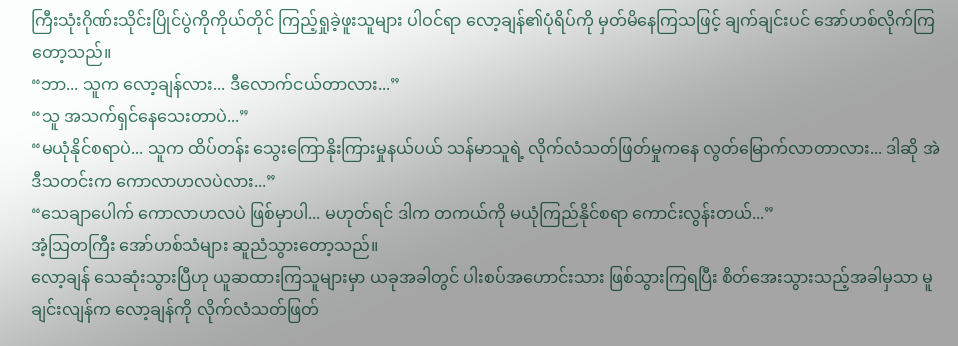ကြီးသုံးဂိုဏ်းသိုင်းပြိုင်ပွဲကိုကိုယ်တိုင် ကြည့်ရှုခဲ့ဖူးသူများ ပါဝင်ရာ လော့ချန်၏ပုံရိပ်ကို မှတ်မိနေကြသဖြင့် ချက်ချင်းပင် အော်ဟစ်လိုက်ကြတော့သည်။
“ဘာ... သူက လော့ချန်လား... ဒီလောက်ငယ်တာလား...”
“သူ အသက်ရှင်နေသေးတာပဲ...”
“မယုံနိုင်စရာပဲ... သူက ထိပ်တန်း သွေးကြောနိုးကြားမှုနယ်ပယ် သန်မာသူရဲ့ လိုက်လံသတ်ဖြတ်မှုကနေ လွတ်မြောက်လာတာလား... ဒါဆို အဲဒီသတင်းက ကောလာဟလပဲလား...”
“သေချာပေါက် ကောလာဟလပဲ ဖြစ်မှာပါ... မဟုတ်ရင် ဒါက တကယ်ကို မယုံကြည်နိုင်စရာ ကောင်းလွန်းတယ်...”
အံ့သြတကြီး အော်ဟစ်သံများ ဆူညံသွားတော့သည်။
လော့ချန် သေဆုံးသွားပြီဟု ယူဆထားကြသူများမှာ ယခုအခါတွင် ပါးစပ်အဟောင်းသား ဖြစ်သွားကြရပြီး စိတ်အေးသွားသည့်အခါမှသာ မူချင်းလျန်က လော့ချန်ကို လိုက်လံသတ်ဖြတ်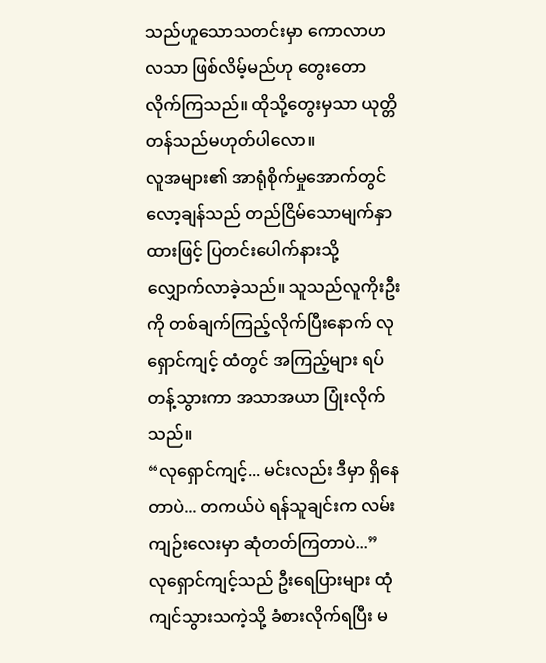သည်ဟူသောသတင်းမှာ ကောလာဟလသာ ဖြစ်လိမ့်မည်ဟု တွေးတောလိုက်ကြသည်။ ထိုသို့တွေးမှသာ ယုတ္တိတန်သည်မဟုတ်ပါလော။
လူအများ၏ အာရုံစိုက်မှုအောက်တွင် လော့ချန်သည် တည်ငြိမ်သောမျက်နှာထားဖြင့် ပြတင်းပေါက်နားသို့ လျှောက်လာခဲ့သည်။ သူသည်လူကိုးဦးကို တစ်ချက်ကြည့်လိုက်ပြီးနောက် လုရှောင်ကျင့် ထံတွင် အကြည့်များ ရပ်တန့်သွားကာ အသာအယာ ပြုံးလိုက်သည်။
“လုရှောင်ကျင့်... မင်းလည်း ဒီမှာ ရှိနေတာပဲ... တကယ်ပဲ ရန်သူချင်းက လမ်းကျဉ်းလေးမှာ ဆုံတတ်ကြတာပဲ...”
လုရှောင်ကျင့်သည် ဦးရေပြားများ ထုံကျင်သွားသကဲ့သို့ ခံစားလိုက်ရပြီး မ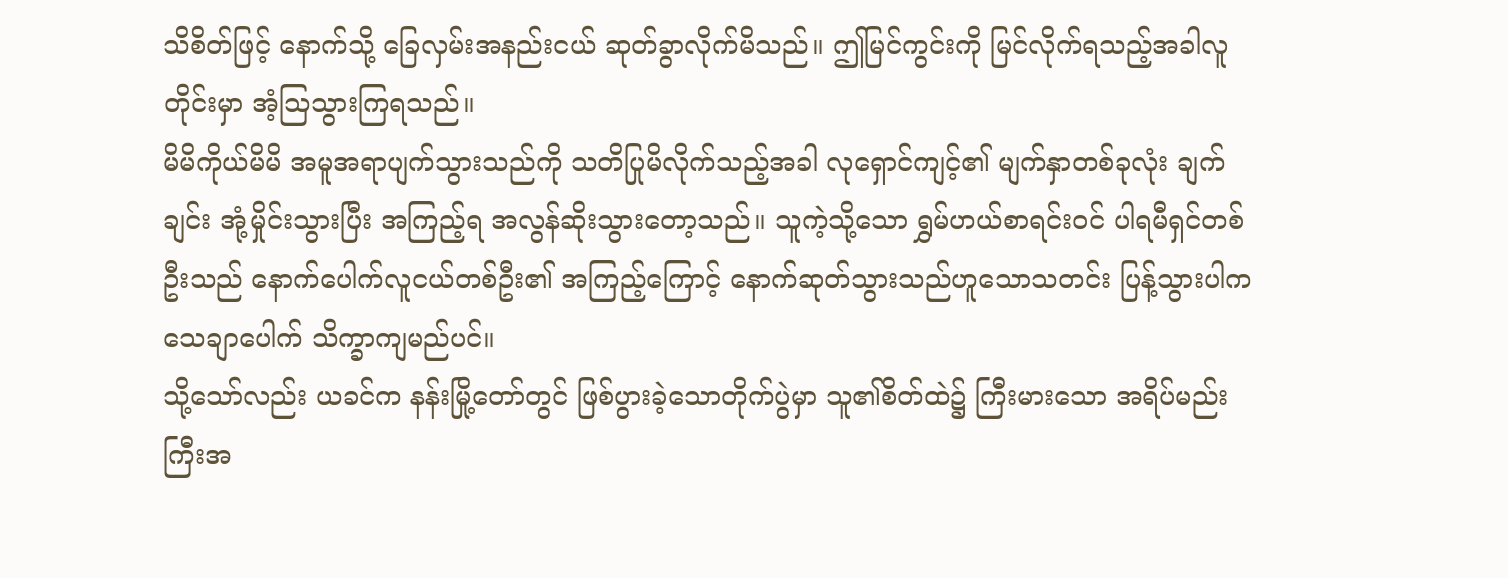သိစိတ်ဖြင့် နောက်သို့ ခြေလှမ်းအနည်းငယ် ဆုတ်ခွာလိုက်မိသည်။ ဤမြင်ကွင်းကို မြင်လိုက်ရသည့်အခါလူတိုင်းမှာ အံ့သြသွားကြရသည်။
မိမိကိုယ်မိမိ အမူအရာပျက်သွားသည်ကို သတိပြုမိလိုက်သည့်အခါ လုရှောင်ကျင့်၏ မျက်နှာတစ်ခုလုံး ချက်ချင်း အုံ့မှိုင်းသွားပြီး အကြည့်ရ အလွန်ဆိုးသွားတော့သည်။ သူကဲ့သို့သော ရွှမ်ဟယ်စာရင်းဝင် ပါရမီရှင်တစ်ဦးသည် နောက်ပေါက်လူငယ်တစ်ဦး၏ အကြည့်ကြောင့် နောက်ဆုတ်သွားသည်ဟူသောသတင်း ပြန့်သွားပါက သေချာပေါက် သိက္ခာကျမည်ပင်။
သို့သော်လည်း ယခင်က နန်းမြို့တော်တွင် ဖြစ်ပွားခဲ့သောတိုက်ပွဲမှာ သူ၏စိတ်ထဲ၌ ကြီးမားသော အရိပ်မည်းကြီးအ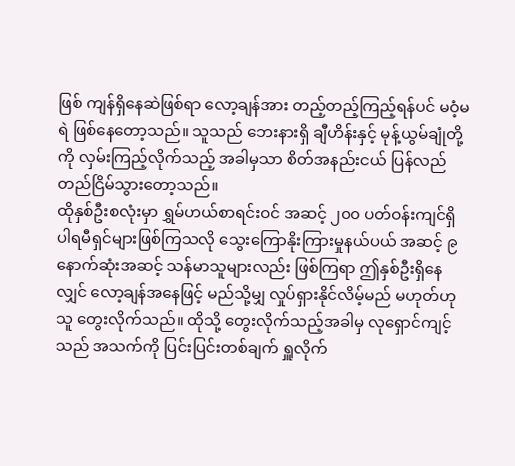ဖြစ် ကျန်ရှိနေဆဲဖြစ်ရာ လော့ချန်အား တည့်တည့်ကြည့်ရန်ပင် မဝံ့မရဲ ဖြစ်နေတော့သည်။ သူသည် ဘေးနားရှိ ချီဟိန်းနှင့် မုန့်ယွမ်ချုံတို့ကို လှမ်းကြည့်လိုက်သည့် အခါမှသာ စိတ်အနည်းငယ် ပြန်လည်တည်ငြိမ်သွားတော့သည်။
ထိုနှစ်ဦးစလုံးမှာ ရွှမ်ဟယ်စာရင်းဝင် အဆင့် ၂၀၀ ပတ်ဝန်းကျင်ရှိ ပါရမီရှင်များဖြစ်ကြသလို သွေးကြောနိုးကြားမှုနယ်ပယ် အဆင့် ၉ နောက်ဆုံးအဆင့် သန်မာသူများလည်း ဖြစ်ကြရာ ဤနှစ်ဦးရှိနေလျှင် လော့ချန်အနေဖြင့် မည်သို့မျှ လှုပ်ရှားနိုင်လိမ့်မည် မဟုတ်ဟု သူ တွေးလိုက်သည်။ ထိုသို့ တွေးလိုက်သည့်အခါမှ လုရှောင်ကျင့်သည် အသက်ကို ပြင်းပြင်းတစ်ချက် ရှူလိုက်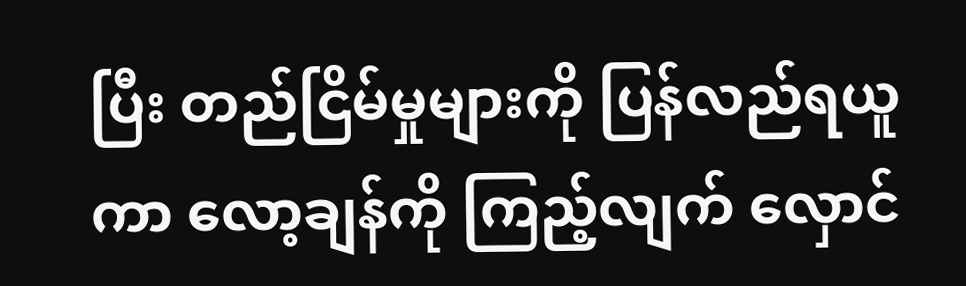ပြီး တည်ငြိမ်မှုများကို ပြန်လည်ရယူကာ လော့ချန်ကို ကြည့်လျက် လှောင်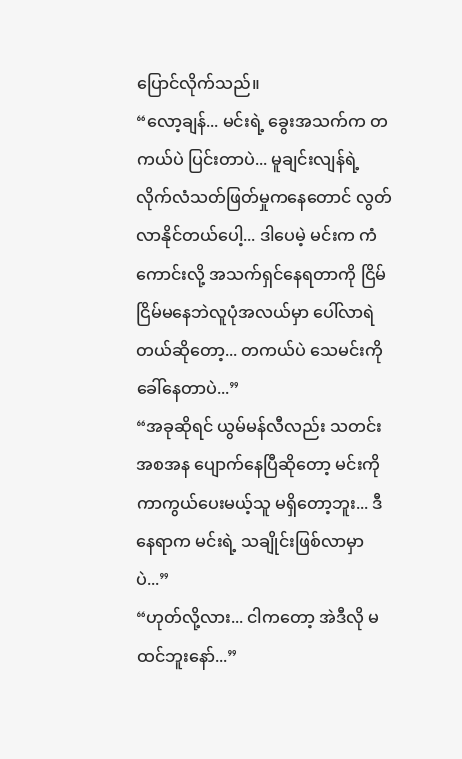ပြောင်လိုက်သည်။
“လော့ချန်... မင်းရဲ့ ခွေးအသက်က တကယ်ပဲ ပြင်းတာပဲ... မူချင်းလျန်ရဲ့ လိုက်လံသတ်ဖြတ်မှုကနေတောင် လွတ်လာနိုင်တယ်ပေါ့... ဒါပေမဲ့ မင်းက ကံကောင်းလို့ အသက်ရှင်နေရတာကို ငြိမ်ငြိမ်မနေဘဲလူပုံအလယ်မှာ ပေါ်လာရဲတယ်ဆိုတော့... တကယ်ပဲ သေမင်းကို ခေါ်နေတာပဲ...”
“အခုဆိုရင် ယွမ်မန်လီလည်း သတင်းအစအန ပျောက်နေပြီဆိုတော့ မင်းကို ကာကွယ်ပေးမယ့်သူ မရှိတော့ဘူး... ဒီနေရာက မင်းရဲ့ သချိုင်းဖြစ်လာမှာပဲ...”
“ဟုတ်လို့လား... ငါကတော့ အဲဒီလို မထင်ဘူးနော်...”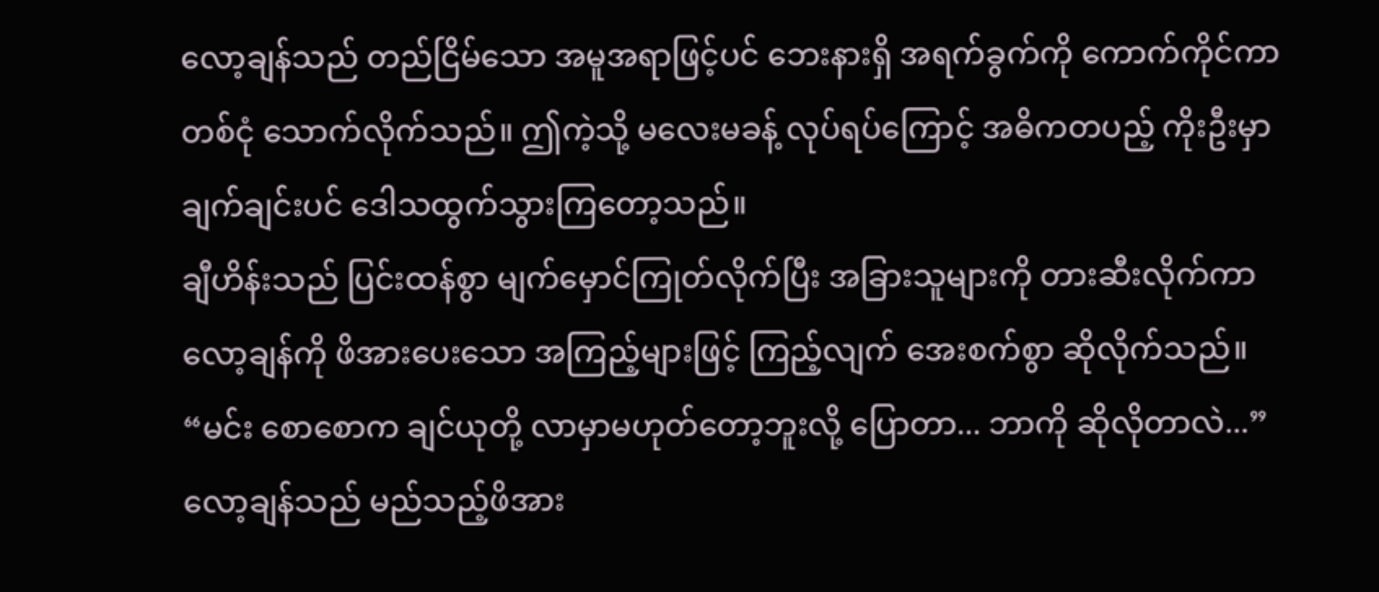လော့ချန်သည် တည်ငြိမ်သော အမူအရာဖြင့်ပင် ဘေးနားရှိ အရက်ခွက်ကို ကောက်ကိုင်ကာ တစ်ငုံ သောက်လိုက်သည်။ ဤကဲ့သို့ မလေးမခန့် လုပ်ရပ်ကြောင့် အဓိကတပည့် ကိုးဦးမှာ ချက်ချင်းပင် ဒေါသထွက်သွားကြတော့သည်။
ချီဟိန်းသည် ပြင်းထန်စွာ မျက်မှောင်ကြုတ်လိုက်ပြီး အခြားသူများကို တားဆီးလိုက်ကာ လော့ချန်ကို ဖိအားပေးသော အကြည့်များဖြင့် ကြည့်လျက် အေးစက်စွာ ဆိုလိုက်သည်။
“မင်း စောစောက ချင်ယုတို့ လာမှာမဟုတ်တော့ဘူးလို့ ပြောတာ... ဘာကို ဆိုလိုတာလဲ...”
လော့ချန်သည် မည်သည့်ဖိအား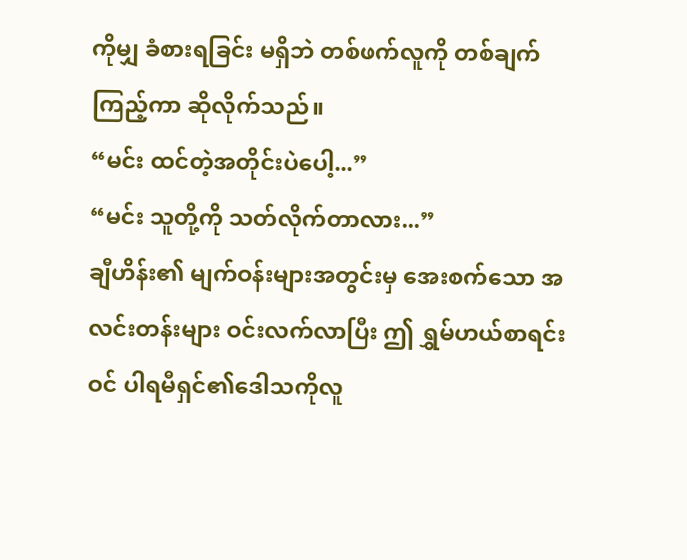ကိုမျှ ခံစားရခြင်း မရှိဘဲ တစ်ဖက်လူကို တစ်ချက်ကြည့်ကာ ဆိုလိုက်သည်။
“မင်း ထင်တဲ့အတိုင်းပဲပေါ့...”
“မင်း သူတို့ကို သတ်လိုက်တာလား...”
ချီဟိန်း၏ မျက်ဝန်းများအတွင်းမှ အေးစက်သော အလင်းတန်းများ ဝင်းလက်လာပြီး ဤ ရွှမ်ဟယ်စာရင်းဝင် ပါရမီရှင်၏ဒေါသကိုလူ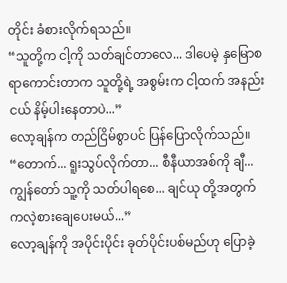တိုင်း ခံစားလိုက်ရသည်။
“သူတို့က ငါ့ကို သတ်ချင်တာလေ... ဒါပေမဲ့ နှမြောစရာကောင်းတာက သူတို့ရဲ့ အစွမ်းက ငါ့ထက် အနည်းငယ် နိမ့်ပါးနေတာပဲ...”
လော့ချန်က တည်ငြိမ်စွာပင် ပြန်ပြောလိုက်သည်။
“တောက်... ရူးသွပ်လိုက်တာ... စီနီယာအစ်ကို ချီ... ကျွန်တော် သူ့ကို သတ်ပါရစေ... ချင်ယု တို့အတွက် ကလဲ့စားချေပေးမယ်...”
လော့ချန်ကို အပိုင်းပိုင်း ခုတ်ပိုင်းပစ်မည်ဟု ပြောခဲ့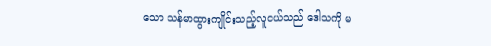သော သန်မာထွားကျိုင်းသည့်လူငယ်သည် ဒေါသကို မ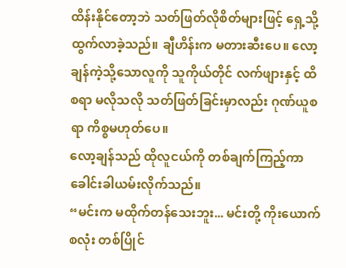ထိန်းနိုင်တော့ဘဲ သတ်ဖြတ်လိုစိတ်များဖြင့် ရှေ့သို့ ထွက်လာခဲ့သည်။ ချီဟိန်းက မတားဆီးပေ။ လော့ချန်ကဲ့သို့သောလူကို သူကိုယ်တိုင် လက်ဖျားနှင့် ထိစရာ မလိုသလို သတ်ဖြတ်ခြင်းမှာလည်း ဂုဏ်ယူစရာ ကိစ္စမဟုတ်ပေ။
လော့ချန်သည် ထိုလူငယ်ကို တစ်ချက်ကြည့်ကာ ခေါင်းခါယမ်းလိုက်သည်။
“မင်းက မထိုက်တန်သေးဘူး... မင်းတို့ ကိုးယောက်စလုံး တစ်ပြိုင်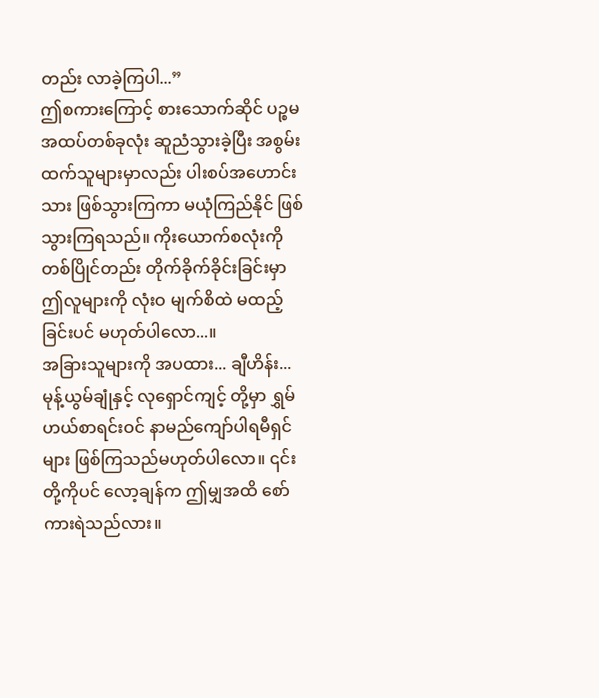တည်း လာခဲ့ကြပါ...”
ဤစကားကြောင့် စားသောက်ဆိုင် ပဉ္စမအထပ်တစ်ခုလုံး ဆူညံသွားခဲ့ပြီး အစွမ်းထက်သူများမှာလည်း ပါးစပ်အဟောင်းသား ဖြစ်သွားကြကာ မယုံကြည်နိုင် ဖြစ်သွားကြရသည်။ ကိုးယောက်စလုံးကို တစ်ပြိုင်တည်း တိုက်ခိုက်ခိုင်းခြင်းမှာ ဤလူများကို လုံးဝ မျက်စိထဲ မထည့်ခြင်းပင် မဟုတ်ပါလော...။
အခြားသူများကို အပထား... ချီဟိန်း... မုန့်ယွမ်ချုံနှင့် လုရှောင်ကျင့် တို့မှာ ရွှမ်ဟယ်စာရင်းဝင် နာမည်ကျော်ပါရမီရှင်များ ဖြစ်ကြသည်မဟုတ်ပါလော။ ၎င်းတို့ကိုပင် လော့ချန်က ဤမျှအထိ စော်ကားရဲသည်လား။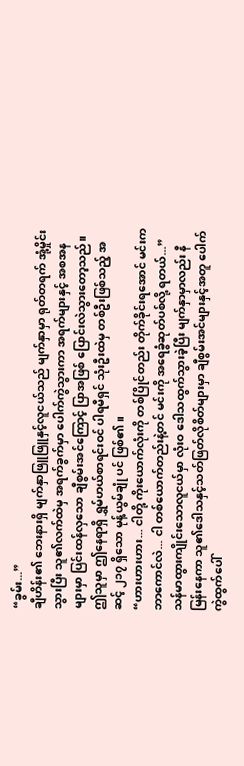“ခွမ်း...”
ချီဟိန်း၏ ဘေးနားရှိ မျက်နှာဖြူဖြူနှင့်လူငယ်သည် မျက်နှာမှာ ရုတ်တရက် အုံ့မှိုင်းသွားပြီး သူ၏လက်ထဲမှ အရက်ခွက်မှာ ပေါက်ကွဲသွားကာ အရက်များနှင့် အစအနများမှာ ပြင်းထန်လှသော ချီစွမ်းအင်ကြောင့် ပြာအဖြစ် ပြောင်းလဲသွားတော့သည်။ ဤသူမှာ ဤနေရာရှိ ရွှမ်ဟယ်စာရင်းဝင် ပါရမီရှင် သုံးဦးထဲမှ တစ်ဦးဖြစ်သည့် အဆင့် ၂၁၇ ရှိသော မုန့်ယွမ်ချုံ ပင် ဖြစ်၏။
“ဟားဟားဟား... ငါတို့ ကိုးယောက်လုံးကို တစ်ပြိုင်တည်း တိုက်ခိုင်းရအောင် မင်းက ဘာကောင်လဲ... ငါ တစ်ယောက်တည်းနဲ့တင် မင်းကို အရေခွံဆုတ်ပစ်လို့ ရတယ်...”
သန်မာထွားကျိုင်းသောလူငယ်မှာ လုံးဝ ဒေါသထွက်သွားခဲ့ပြီး မျက်နှာမှာလည်း နီမြန်းနေကာ သူ၏ဒေါသနှင့်သတ်ဖြတ်လိုစိတ်များမှာ ချီစွမ်းအင်များနှင့်အတူ ပေါက်ကွဲထွက်ပေါ်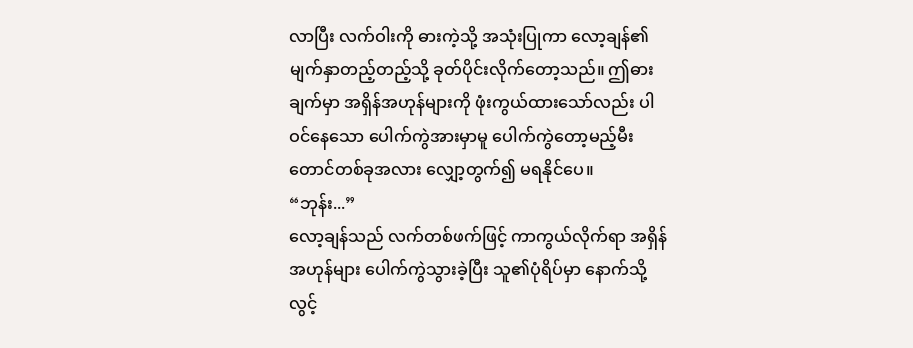လာပြီး လက်ဝါးကို ဓားကဲ့သို့ အသုံးပြုကာ လော့ချန်၏မျက်နှာတည့်တည့်သို့ ခုတ်ပိုင်းလိုက်တော့သည်။ ဤဓားချက်မှာ အရှိန်အဟုန်များကို ဖုံးကွယ်ထားသော်လည်း ပါဝင်နေသော ပေါက်ကွဲအားမှာမူ ပေါက်ကွဲတော့မည့်မီးတောင်တစ်ခုအလား လျှော့တွက်၍ မရနိုင်ပေ။
“ဘုန်း...”
လော့ချန်သည် လက်တစ်ဖက်ဖြင့် ကာကွယ်လိုက်ရာ အရှိန်အဟုန်များ ပေါက်ကွဲသွားခဲ့ပြီး သူ၏ပုံရိပ်မှာ နောက်သို့ လွင့်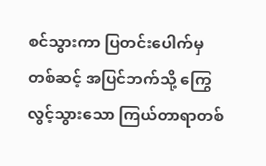စင်သွားကာ ပြတင်းပေါက်မှတစ်ဆင့် အပြင်ဘက်သို့ ကြွေလွင့်သွားသော ကြယ်တာရာတစ်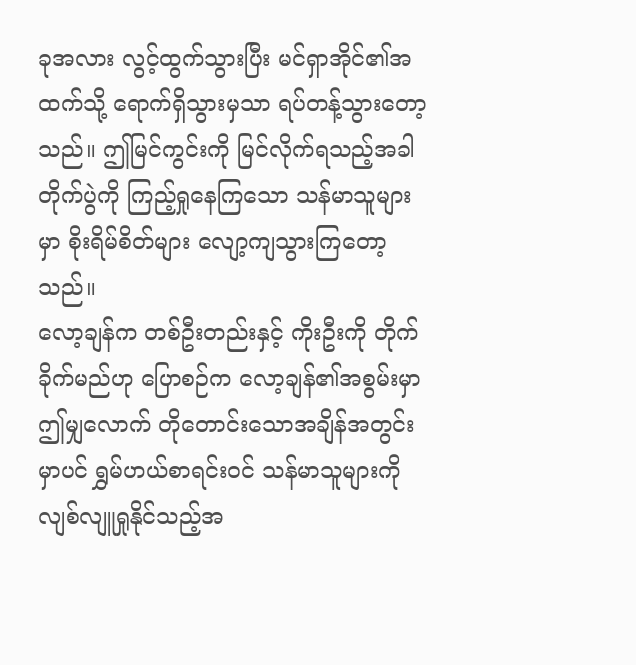ခုအလား လွင့်ထွက်သွားပြီး မင်ရှာအိုင်၏အထက်သို့ ရောက်ရှိသွားမှသာ ရပ်တန့်သွားတော့သည်။ ဤမြင်ကွင်းကို မြင်လိုက်ရသည့်အခါ တိုက်ပွဲကို ကြည့်ရှုနေကြသော သန်မာသူများမှာ စိုးရိမ်စိတ်များ လျော့ကျသွားကြတော့သည်။
လော့ချန်က တစ်ဦးတည်းနှင့် ကိုးဦးကို တိုက်ခိုက်မည်ဟု ပြောစဉ်က လော့ချန်၏အစွမ်းမှာ ဤမျှလောက် တိုတောင်းသောအချိန်အတွင်းမှာပင် ရွှမ်ဟယ်စာရင်းဝင် သန်မာသူများကို လျစ်လျူရှုနိုင်သည့်အ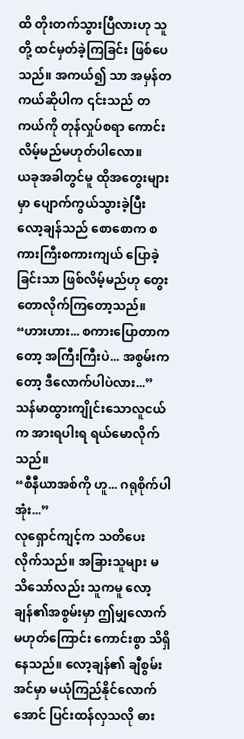ထိ တိုးတက်သွားပြီလားဟု သူတို့ ထင်မှတ်ခဲ့ကြခြင်း ဖြစ်ပေသည်။ အကယ်၍ သာ အမှန်တကယ်ဆိုပါက ၎င်းသည် တကယ်ကို တုန်လှုပ်စရာ ကောင်းလိမ့်မည်မဟုတ်ပါလော။
ယခုအခါတွင်မူ ထိုအတွေးများမှာ ပျောက်ကွယ်သွားခဲ့ပြီး လော့ချန်သည် စောစောက စကားကြီးစကားကျယ် ပြောခဲ့ခြင်းသာ ဖြစ်လိမ့်မည်ဟု တွေးတောလိုက်ကြတော့သည်။
“ဟားဟား... စကားပြောတာကတော့ အကြီးကြီးပဲ... အစွမ်းကတော့ ဒီလောက်ပါပဲလား...”
သန်မာထွားကျိုင်းသောလူငယ်က အားရပါးရ ရယ်မောလိုက်သည်။
“စီနီယာအစ်ကို ဟူ... ဂရုစိုက်ပါအုံး...”
လုရှောင်ကျင့်က သတိပေးလိုက်သည်။ အခြားသူများ မသိသော်လည်း သူကမူ လော့ချန်၏အစွမ်းမှာ ဤမျှလောက် မဟုတ်ကြောင်း ကောင်းစွာ သိရှိနေသည်။ လော့ချန်၏ ချီစွမ်းအင်မှာ မယုံကြည်နိုင်လောက်အောင် ပြင်းထန်လှသလို ဓား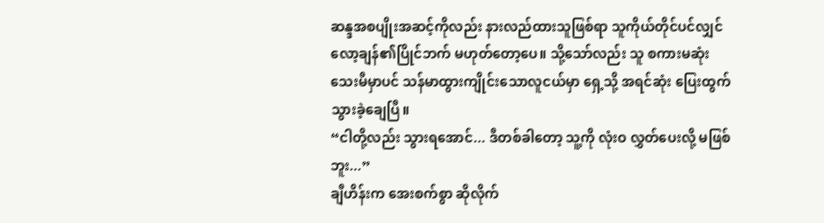ဆန္ဒအစပျိုးအဆင့်ကိုလည်း နားလည်ထားသူဖြစ်ရာ သူကိုယ်တိုင်ပင်လျှင် လော့ချန်၏ပြိုင်ဘက် မဟုတ်တော့ပေ။ သို့သော်လည်း သူ စကားမဆုံးသေးမီမှာပင် သန်မာထွားကျိုင်းသောလူငယ်မှာ ရှေ့သို့ အရင်ဆုံး ပြေးထွက်သွားခဲ့ချေပြီ။
“ငါတို့လည်း သွားရအောင်... ဒီတစ်ခါတော့ သူ့ကို လုံးဝ လွှတ်ပေးလို့ မဖြစ်ဘူး...”
ချီဟိန်းက အေးစက်စွာ ဆိုလိုက်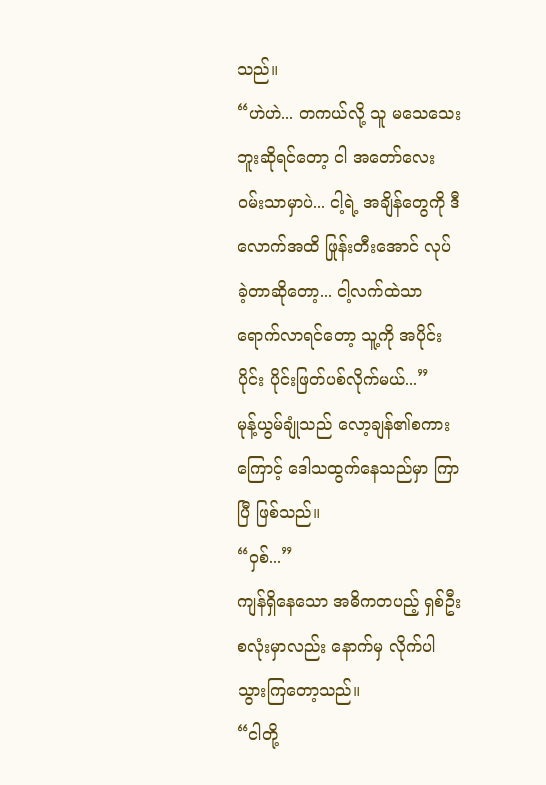သည်။
“ဟဲဟဲ... တကယ်လို့ သူ မသေသေးဘူးဆိုရင်တော့ ငါ အတော်လေး ဝမ်းသာမှာပဲ... ငါ့ရဲ့ အချိန်တွေကို ဒီလောက်အထိ ဖြုန်းတီးအောင် လုပ်ခဲ့တာဆိုတော့... ငါ့လက်ထဲသာ ရောက်လာရင်တော့ သူ့ကို အပိုင်းပိုင်း ပိုင်းဖြတ်ပစ်လိုက်မယ်...”
မုန့်ယွမ်ချုံသည် လော့ချန်၏စကားကြောင့် ဒေါသထွက်နေသည်မှာ ကြာပြီ ဖြစ်သည်။
“ဝှစ်...”
ကျန်ရှိနေသော အဓိကတပည့် ရှစ်ဦးစလုံးမှာလည်း နောက်မှ လိုက်ပါသွားကြတော့သည်။
“ငါတို့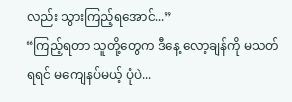လည်း သွားကြည့်ရအောင်...”
“ကြည့်ရတာ သူတို့တွေက ဒီနေ့ လော့ချန်ကို မသတ်ရရင် မကျေနပ်မယ့် ပုံပဲ...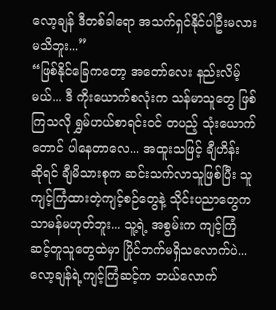လော့ချန် ဒီတစ်ခါရော အသက်ရှင်နိုင်ပါဦးမလား မသိဘူး...”
“ဖြစ်နိုင်ခြေကတော့ အတော်လေး နည်းလိမ့်မယ်... ဒီ ကိုးယောက်စလုံးက သန်မာသူတွေ ဖြစ်ကြသလို ရွှမ်ဟယ်စာရင်းဝင် တပည့် သုံးယောက်တောင် ပါနေတာလေ... အထူးသဖြင့် ချီဟိန်း ဆိုရင် ချီမိသားစုက ဆင်းသက်လာသူဖြစ်ပြီး သူ ကျင့်ကြံထားတဲ့ကျင့်စဉ်တွေနဲ့ သိုင်းပညာတွေက သာမန်မဟုတ်ဘူး... သူ့ရဲ့ အစွမ်းက ကျင့်ကြံဆင့်တူသူတွေထဲမှာ ပြိုင်ဘက်မရှိသလောက်ပဲ... လော့ချန်ရဲ့ကျင့်ကြံဆင့်က ဘယ်လောက်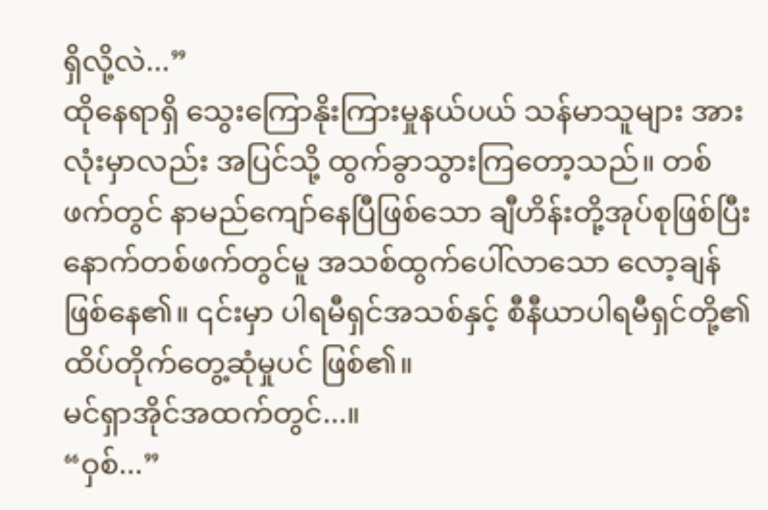ရှိလို့လဲ...”
ထိုနေရာရှိ သွေးကြောနိုးကြားမှုနယ်ပယ် သန်မာသူများ အားလုံးမှာလည်း အပြင်သို့ ထွက်ခွာသွားကြတော့သည်။ တစ်ဖက်တွင် နာမည်ကျော်နေပြီဖြစ်သော ချီဟိန်းတို့အုပ်စုဖြစ်ပြီး နောက်တစ်ဖက်တွင်မူ အသစ်ထွက်ပေါ်လာသော လော့ချန် ဖြစ်နေ၏။ ၎င်းမှာ ပါရမီရှင်အသစ်နှင့် စီနီယာပါရမီရှင်တို့၏ ထိပ်တိုက်တွေ့ဆုံမှုပင် ဖြစ်၏။
မင်ရှာအိုင်အထက်တွင်...။
“ဝှစ်...”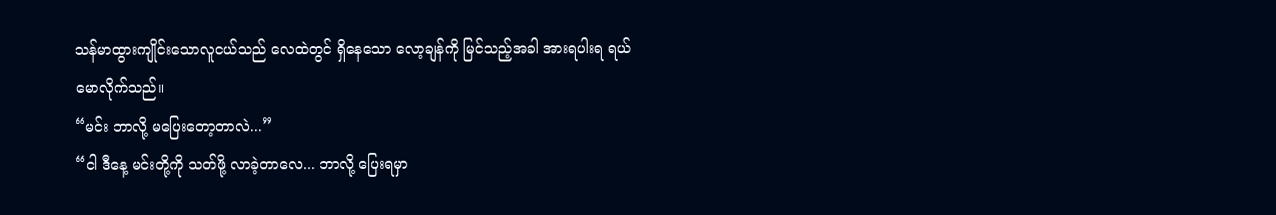သန်မာထွားကျိုင်းသောလူငယ်သည် လေထဲတွင် ရှိနေသော လော့ချန်ကို မြင်သည့်အခါ အားရပါးရ ရယ်မောလိုက်သည်။
“မင်း ဘာလို့ မပြေးတော့တာလဲ...”
“ငါ ဒီနေ့ မင်းတို့ကို သတ်ဖို့ လာခဲ့တာလေ... ဘာလို့ ပြေးရမှာ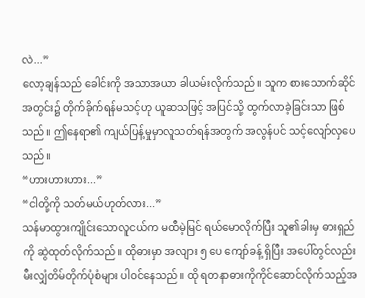လဲ...”
လော့ချန်သည် ခေါင်းကို အသာအယာ ခါယမ်းလိုက်သည်။ သူက စားသောက်ဆိုင်အတွင်း၌ တိုက်ခိုက်ရန်မသင့်ဟု ယူဆသဖြင့် အပြင်သို့ ထွက်လာခဲ့ခြင်းသာ ဖြစ်သည်။ ဤနေရာ၏ ကျယ်ပြန့်မှုမှာလူသတ်ရန်အတွက် အလွန်ပင် သင့်လျော်လှပေသည်။
“ဟားဟားဟား...”
“ငါတို့ကို သတ်မယ်ဟုတ်လား...”
သန်မာထွားကျိုင်းသောလူငယ်က မထီမဲ့မြင် ရယ်မောလိုက်ပြီး သူ၏ခါးမှ ဓားရှည်ကို ဆွဲထုတ်လိုက်သည်။ ထိုဓားမှာ အလျား ၅ ပေ ကျော်ခန့် ရှိပြီး အပေါ်တွင်လည်း မီးလျှံတိမ်တိုက်ပုံစံများ ပါဝင်နေသည်။ ထို ရတနာဓားကိုကိုင်ဆောင်လိုက်သည့်အ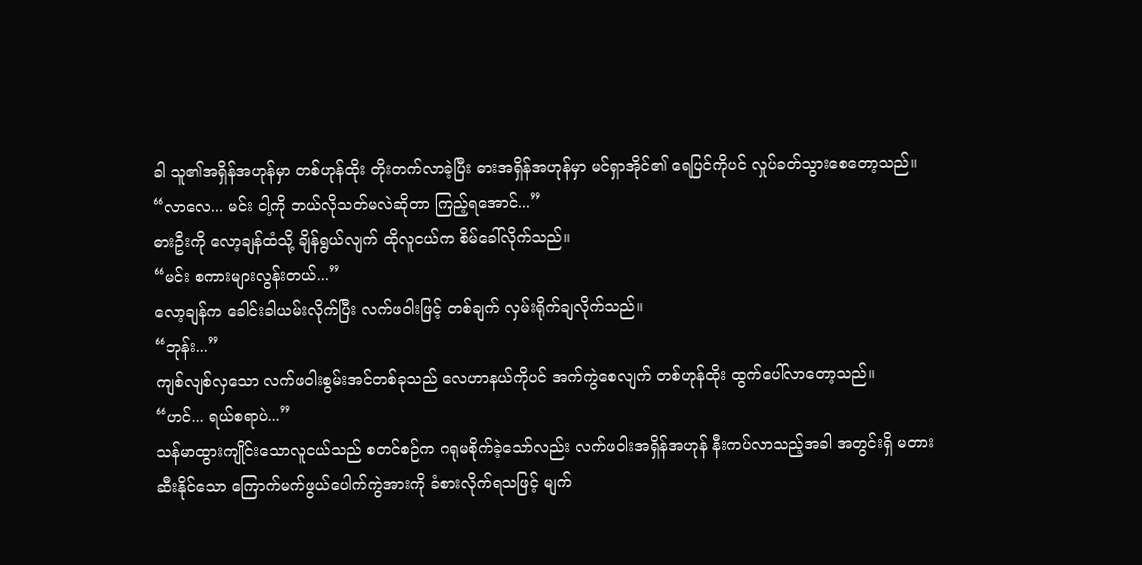ခါ သူ၏အရှိန်အဟုန်မှာ တစ်ဟုန်ထိုး တိုးတက်လာခဲ့ပြီး ဓားအရှိန်အဟုန်မှာ မင်ရှာအိုင်၏ ရေပြင်ကိုပင် လှုပ်ခတ်သွားစေတော့သည်။
“လာလေ... မင်း ငါ့ကို ဘယ်လိုသတ်မလဲဆိုတာ ကြည့်ရအောင်...”
ဓားဦးကို လော့ချန်ထံသို့ ချိန်ရွယ်လျက် ထိုလူငယ်က စိမ်ခေါ်လိုက်သည်။
“မင်း စကားများလွန်းတယ်...”
လော့ချန်က ခေါင်းခါယမ်းလိုက်ပြီး လက်ဖဝါးဖြင့် တစ်ချက် လှမ်းရိုက်ချလိုက်သည်။
“ဘုန်း...”
ကျစ်လျစ်လှသော လက်ဖဝါးစွမ်းအင်တစ်ခုသည် လေဟာနယ်ကိုပင် အက်ကွဲစေလျက် တစ်ဟုန်ထိုး ထွက်ပေါ်လာတော့သည်။
“ဟင်... ရယ်စရာပဲ...”
သန်မာထွားကျိုင်းသောလူငယ်သည် စတင်စဉ်က ဂရုမစိုက်ခဲ့သော်လည်း လက်ဖဝါးအရှိန်အဟုန် နီးကပ်လာသည့်အခါ အတွင်းရှိ မတားဆီးနိုင်သော ကြောက်မက်ဖွယ်ပေါက်ကွဲအားကို ခံစားလိုက်ရသဖြင့် မျက်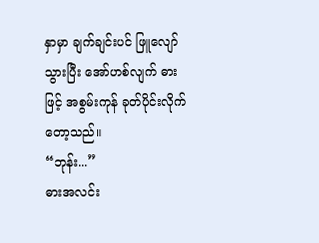နှာမှာ ချက်ချင်းပင် ဖြူလျော်သွားပြီး အော်ဟစ်လျက် ဓားဖြင့် အစွမ်းကုန် ခုတ်ပိုင်းလိုက်တော့သည်။
“ဘုန်း...”
ဓားအလင်း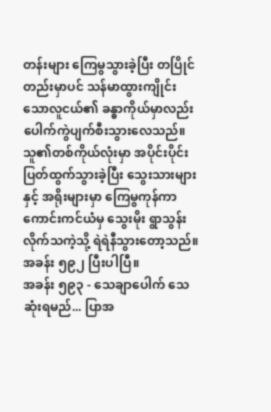တန်းများ ကြေမွသွားခဲ့ပြီး တပြိုင်တည်းမှာပင် သန်မာထွားကျိုင်းသောလူငယ်၏ ခန္ဓာကိုယ်မှာလည်း ပေါက်ကွဲပျက်စီးသွားလေသည်။ သူ၏တစ်ကိုယ်လုံးမှာ အပိုင်းပိုင်း ပြတ်ထွက်သွားခဲ့ပြီး သွေးသားများနှင့် အရိုးများမှာ ကြေမွကုန်ကာ ကောင်းကင်ယံမှ သွေးမိုး ရွာသွန်းလိုက်သကဲ့သို့ ရဲရဲနီသွားတော့သည်။
အခန်း ၅၉၂ ပြီးပါပြီ။
အခန်း ၅၉၃ - သေချာပေါက် သေဆုံးရမည်... ပြာအ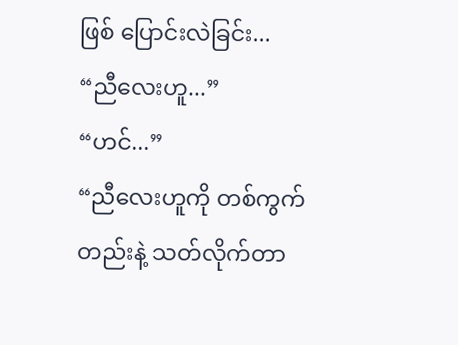ဖြစ် ပြောင်းလဲခြင်း...
“ညီလေးဟူ...”
“ဟင်...”
“ညီလေးဟူကို တစ်ကွက်တည်းနဲ့ သတ်လိုက်တာ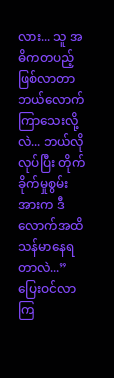လား... သူ အဓိကတပည့် ဖြစ်လာတာ ဘယ်လောက် ကြာသေးလို့လဲ... ဘယ်လိုလုပ်ပြီး တိုက်ခိုက်မှုစွမ်းအားက ဒီလောက်အထိ သန်မာနေရတာလဲ...”
ပြေးဝင်လာကြ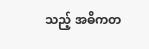သည့် အဓိကတ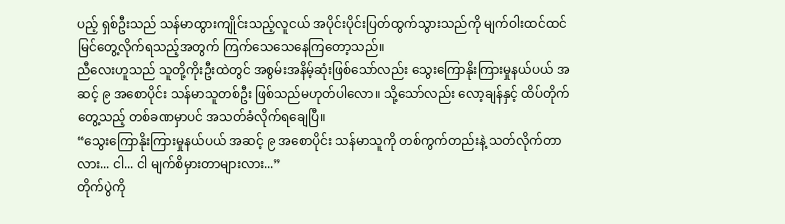ပည့် ရှစ်ဦးသည် သန်မာထွားကျိုင်းသည့်လူငယ် အပိုင်းပိုင်းပြတ်ထွက်သွားသည်ကို မျက်ဝါးထင်ထင် မြင်တွေ့လိုက်ရသည့်အတွက် ကြက်သေသေနေကြတော့သည်။
ညီလေးဟူသည် သူတို့ကိုးဦးထဲတွင် အစွမ်းအနိမ့်ဆုံးဖြစ်သော်လည်း သွေးကြောနိုးကြားမှုနယ်ပယ် အဆင့် ၉ အစောပိုင်း သန်မာသူတစ်ဦး ဖြစ်သည်မဟုတ်ပါလော။ သို့သော်လည်း လော့ချန်နှင့် ထိပ်တိုက်တွေ့သည့် တစ်ခဏမှာပင် အသတ်ခံလိုက်ရချေပြီ။
“သွေးကြောနိုးကြားမှုနယ်ပယ် အဆင့် ၉ အစောပိုင်း သန်မာသူကို တစ်ကွက်တည်းနဲ့ သတ်လိုက်တာလား... ငါ... ငါ မျက်စိမှားတာများလား...”
တိုက်ပွဲကို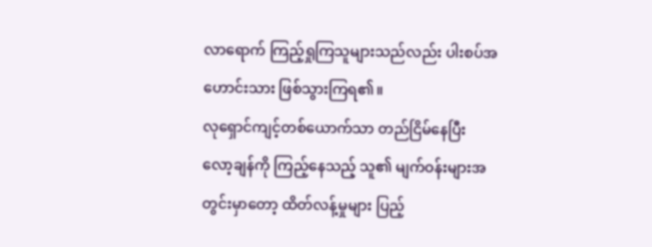လာရောက် ကြည့်ရှုကြသူများသည်လည်း ပါးစပ်အဟောင်းသား ဖြစ်သွားကြရ၏။
လုရှောင်ကျင့်တစ်ယောက်သာ တည်ငြိမ်နေပြီး လော့ချန်ကို ကြည့်နေသည့် သူ၏ မျက်ဝန်းများအတွင်းမှာတော့ ထိတ်လန့်မှုများ ပြည့်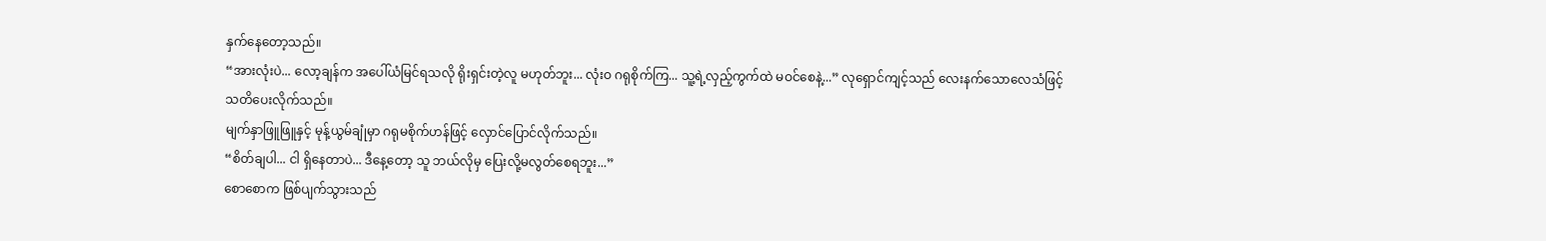နှက်နေတော့သည်။
“အားလုံးပဲ... လော့ချန်က အပေါ်ယံမြင်ရသလို ရိုးရှင်းတဲ့လူ မဟုတ်ဘူး... လုံးဝ ဂရုစိုက်ကြ... သူ့ရဲ့လှည့်ကွက်ထဲ မဝင်စေနဲ့...” လုရှောင်ကျင့်သည် လေးနက်သောလေသံဖြင့် သတိပေးလိုက်သည်။
မျက်နှာဖြူဖြူနှင့် မုန့်ယွမ်ချုံမှာ ဂရုမစိုက်ဟန်ဖြင့် လှောင်ပြောင်လိုက်သည်။
“စိတ်ချပါ... ငါ ရှိနေတာပဲ... ဒီနေ့တော့ သူ ဘယ်လိုမှ ပြေးလို့မလွတ်စေရဘူး...”
စောစောက ဖြစ်ပျက်သွားသည်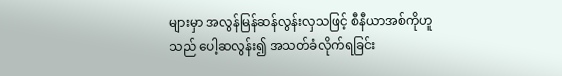များမှာ အလွန်မြန်ဆန်လွန်းလှသဖြင့် စီနီယာအစ်ကိုဟူသည် ပေါ့ဆလွန်း၍ အသတ်ခံလိုက်ရခြင်း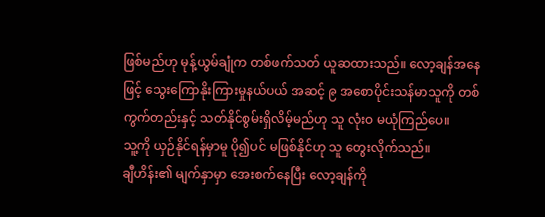ဖြစ်မည်ဟု မုန့်ယွမ်ချုံက တစ်ဖက်သတ် ယူဆထားသည်။ လော့ချန်အနေဖြင့် သွေးကြောနိုးကြားမှုနယ်ပယ် အဆင့် ၉ အစောပိုင်းသန်မာသူကို တစ်ကွက်တည်းနှင့် သတ်နိုင်စွမ်းရှိလိမ့်မည်ဟု သူ လုံးဝ မယုံကြည်ပေ။
သူ့ကို ယှဉ်နိုင်ရန်မှာမူ ပို၍ပင် မဖြစ်နိုင်ဟု သူ တွေးလိုက်သည်။
ချီဟိန်း၏ မျက်နှာမှာ အေးစက်နေပြီး လော့ချန်ကို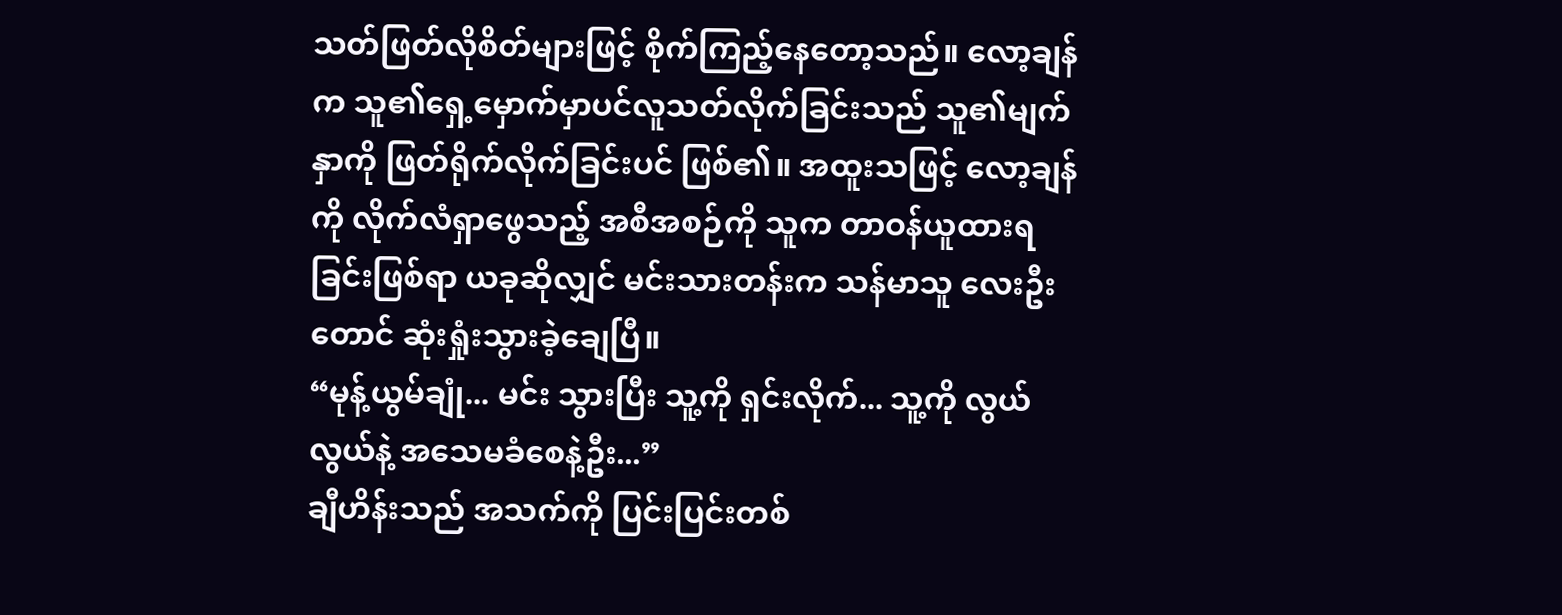သတ်ဖြတ်လိုစိတ်များဖြင့် စိုက်ကြည့်နေတော့သည်။ လော့ချန်က သူ၏ရှေ့မှောက်မှာပင်လူသတ်လိုက်ခြင်းသည် သူ၏မျက်နှာကို ဖြတ်ရိုက်လိုက်ခြင်းပင် ဖြစ်၏။ အထူးသဖြင့် လော့ချန်ကို လိုက်လံရှာဖွေသည့် အစီအစဉ်ကို သူက တာဝန်ယူထားရခြင်းဖြစ်ရာ ယခုဆိုလျှင် မင်းသားတန်းက သန်မာသူ လေးဦးတောင် ဆုံးရှုံးသွားခဲ့ချေပြီ။
“မုန့်ယွမ်ချုံ... မင်း သွားပြီး သူ့ကို ရှင်းလိုက်... သူ့ကို လွယ်လွယ်နဲ့ အသေမခံစေနဲ့ဦး...”
ချီဟိန်းသည် အသက်ကို ပြင်းပြင်းတစ်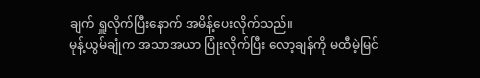ချက် ရှူလိုက်ပြီးနောက် အမိန့်ပေးလိုက်သည်။
မုန့်ယွမ်ချုံက အသာအယာ ပြုံးလိုက်ပြီး လော့ချန်ကို မထီမဲ့မြင်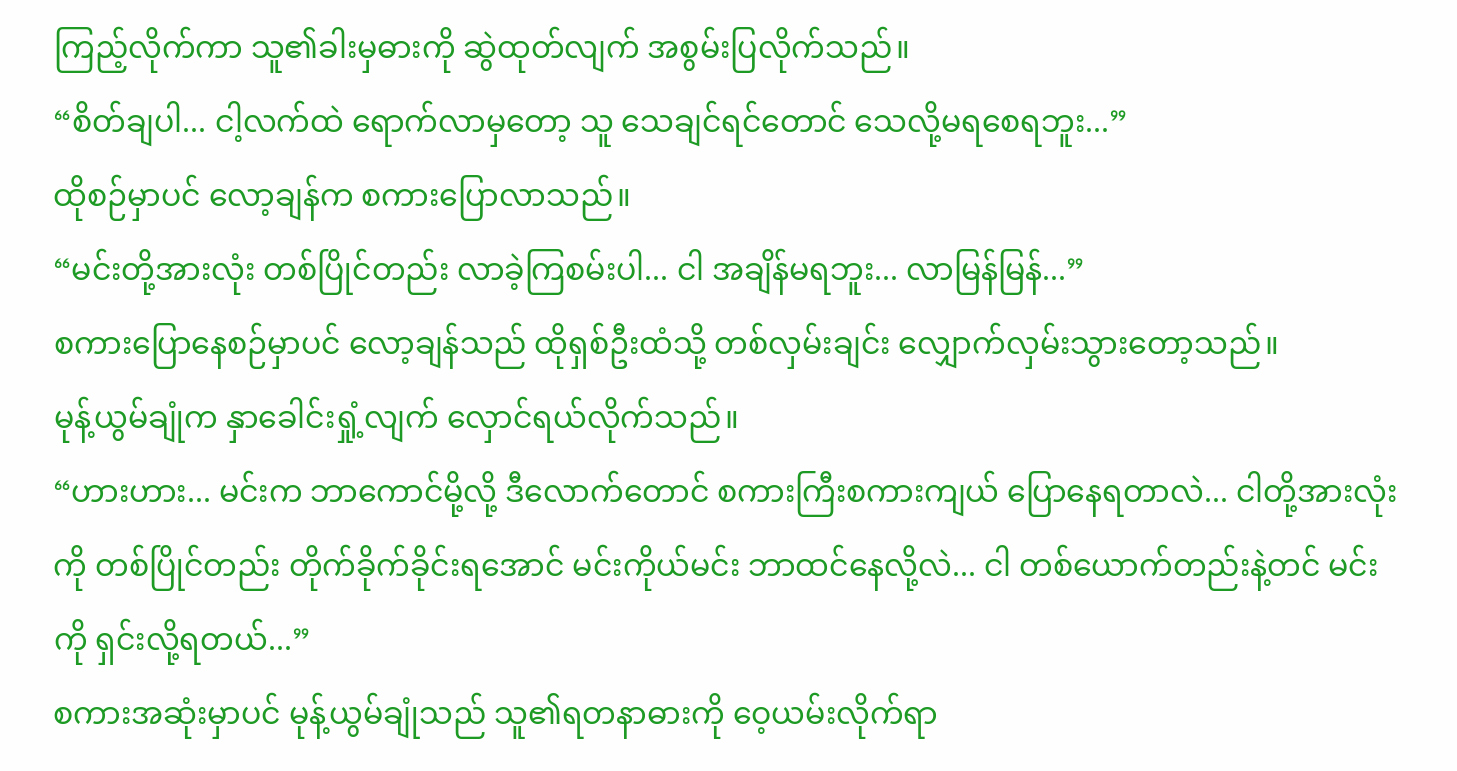ကြည့်လိုက်ကာ သူ၏ခါးမှဓားကို ဆွဲထုတ်လျက် အစွမ်းပြလိုက်သည်။
“စိတ်ချပါ... ငါ့လက်ထဲ ရောက်လာမှတော့ သူ သေချင်ရင်တောင် သေလို့မရစေရဘူး...”
ထိုစဉ်မှာပင် လော့ချန်က စကားပြောလာသည်။
“မင်းတို့အားလုံး တစ်ပြိုင်တည်း လာခဲ့ကြစမ်းပါ... ငါ အချိန်မရဘူး... လာမြန်မြန်...”
စကားပြောနေစဉ်မှာပင် လော့ချန်သည် ထိုရှစ်ဦးထံသို့ တစ်လှမ်းချင်း လျှောက်လှမ်းသွားတော့သည်။
မုန့်ယွမ်ချုံက နှာခေါင်းရှုံ့လျက် လှောင်ရယ်လိုက်သည်။
“ဟားဟား... မင်းက ဘာကောင်မို့လို့ ဒီလောက်တောင် စကားကြီးစကားကျယ် ပြောနေရတာလဲ... ငါတို့အားလုံးကို တစ်ပြိုင်တည်း တိုက်ခိုက်ခိုင်းရအောင် မင်းကိုယ်မင်း ဘာထင်နေလို့လဲ... ငါ တစ်ယောက်တည်းနဲ့တင် မင်းကို ရှင်းလို့ရတယ်...”
စကားအဆုံးမှာပင် မုန့်ယွမ်ချုံသည် သူ၏ရတနာဓားကို ဝေ့ယမ်းလိုက်ရာ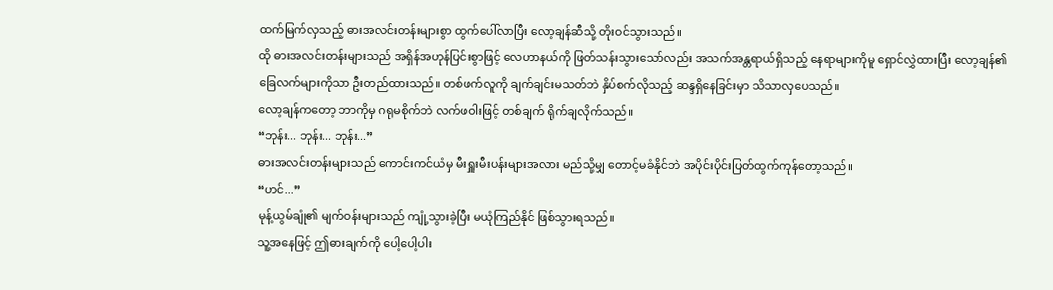ထက်မြက်လှသည့် ဓားအလင်းတန်းများစွာ ထွက်ပေါ်လာပြီး လော့ချန်ဆီသို့ တိုးဝင်သွားသည်။
ထို ဓားအလင်းတန်းများသည် အရှိန်အဟုန်ပြင်းစွာဖြင့် လေဟာနယ်ကို ဖြတ်သန်းသွားသော်လည်း အသက်အန္တရာယ်ရှိသည့် နေရာများကိုမူ ရှောင်လွှဲထားပြီး လော့ချန်၏ ခြေလက်များကိုသာ ဦးတည်ထားသည်။ တစ်ဖက်လူကို ချက်ချင်းမသတ်ဘဲ နှိပ်စက်လိုသည့် ဆန္ဒရှိနေခြင်းမှာ သိသာလှပေသည်။
လော့ချန်ကတော့ ဘာကိုမှ ဂရုမစိုက်ဘဲ လက်ဖဝါးဖြင့် တစ်ချက် ရိုက်ချလိုက်သည်။
“ဘုန်း... ဘုန်း... ဘုန်း...”
ဓားအလင်းတန်းများသည် ကောင်းကင်ယံမှ မီးရှူးမီးပန်းများအလား မည်သို့မျှ တောင့်မခံနိုင်ဘဲ အပိုင်းပိုင်းပြတ်ထွက်ကုန်တော့သည်။
“ဟင်...”
မုန့်ယွမ်ချုံ၏ မျက်ဝန်းများသည် ကျုံ့သွားခဲ့ပြီး မယုံကြည်နိုင် ဖြစ်သွားရသည်။
သူ့အနေဖြင့် ဤဓားချက်ကို ပေါ့ပေါ့ပါး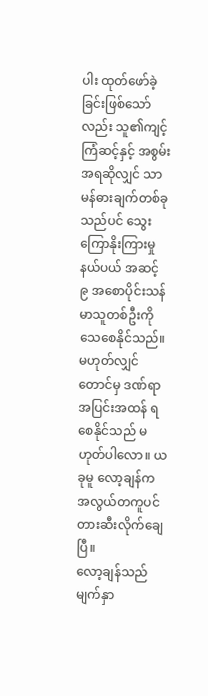ပါး ထုတ်ဖော်ခဲ့ခြင်းဖြစ်သော်လည်း သူ၏ကျင့်ကြံဆင့်နှင့် အစွမ်းအရဆိုလျှင် သာမန်ဓားချက်တစ်ခုသည်ပင် သွေးကြောနိုးကြားမှုနယ်ပယ် အဆင့် ၉ အစောပိုင်းသန်မာသူတစ်ဦးကို သေစေနိုင်သည်။ မဟုတ်လျှင်တောင်မှ ဒဏ်ရာအပြင်းအထန် ရစေနိုင်သည် မဟုတ်ပါလော။ ယခုမူ လော့ချန်က အလွယ်တကူပင် တားဆီးလိုက်ချေပြီ။
လော့ချန်သည်မျက်နှာ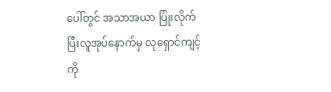ပေါ်တွင် အသာအယာ ပြုံးလိုက်ပြီးလူအုပ်နောက်မှ လုရှောင်ကျင့်ကို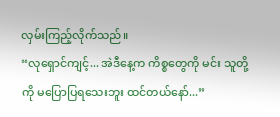လှမ်းကြည့်လိုက်သည်။
“လုရှောင်ကျင့်... အဲဒီနေ့က ကိစ္စတွေကို မင်း သူတို့ကို မပြောပြရသေးဘူး ထင်တယ်နော်...”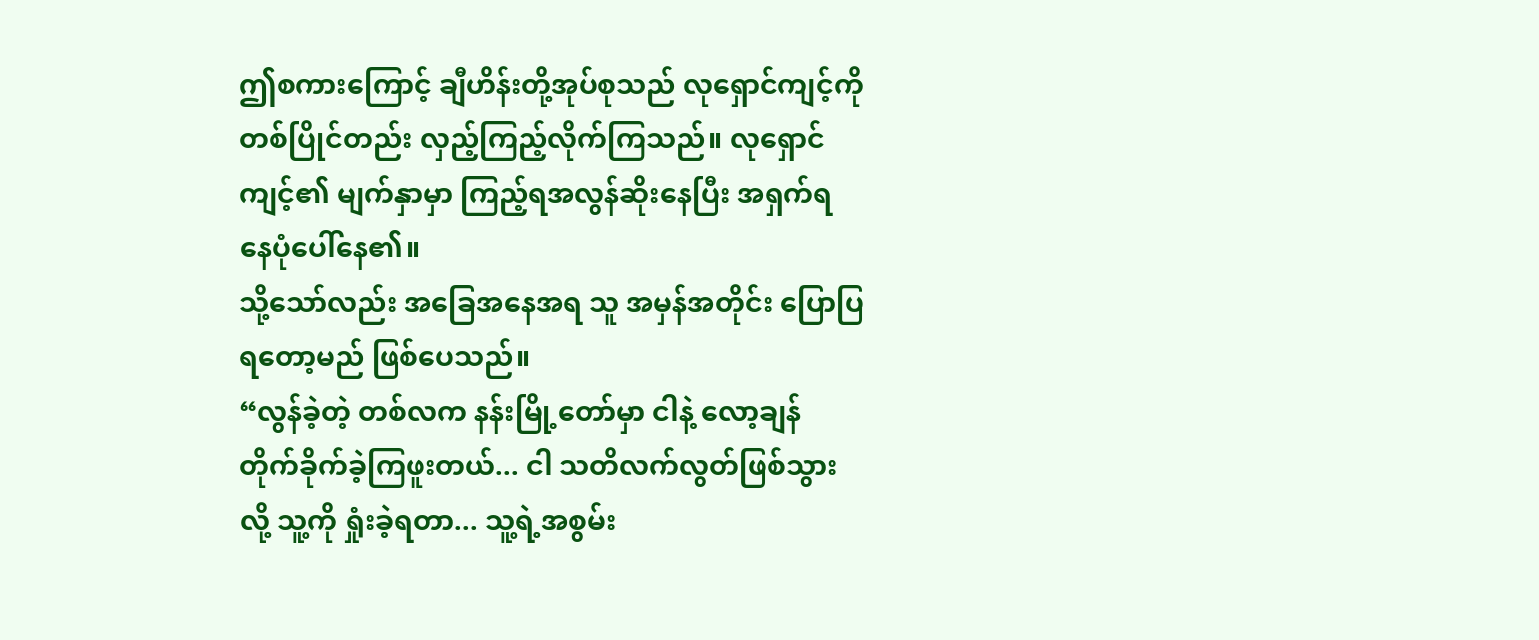ဤစကားကြောင့် ချီဟိန်းတို့အုပ်စုသည် လုရှောင်ကျင့်ကို တစ်ပြိုင်တည်း လှည့်ကြည့်လိုက်ကြသည်။ လုရှောင်ကျင့်၏ မျက်နှာမှာ ကြည့်ရအလွန်ဆိုးနေပြီး အရှက်ရနေပုံပေါ်နေ၏။
သို့သော်လည်း အခြေအနေအရ သူ အမှန်အတိုင်း ပြောပြရတော့မည် ဖြစ်ပေသည်။
“လွန်ခဲ့တဲ့ တစ်လက နန်းမြို့တော်မှာ ငါနဲ့ လော့ချန် တိုက်ခိုက်ခဲ့ကြဖူးတယ်... ငါ သတိလက်လွတ်ဖြစ်သွားလို့ သူ့ကို ရှုံးခဲ့ရတာ... သူ့ရဲ့အစွမ်း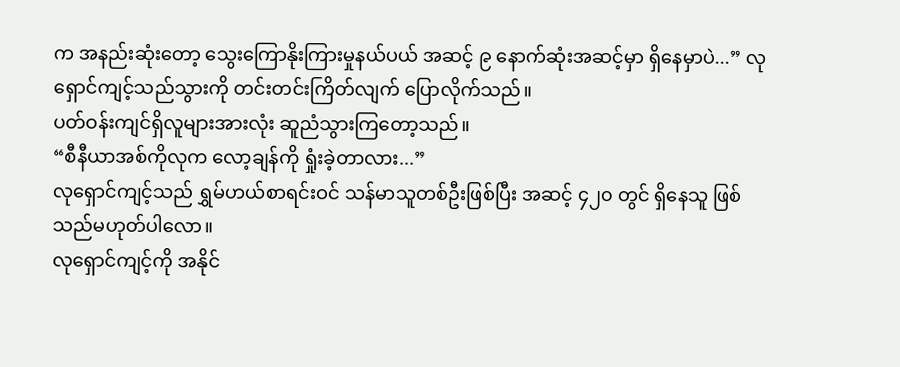က အနည်းဆုံးတော့ သွေးကြောနိုးကြားမှုနယ်ပယ် အဆင့် ၉ နောက်ဆုံးအဆင့်မှာ ရှိနေမှာပဲ...” လုရှောင်ကျင့်သည်သွားကို တင်းတင်းကြိတ်လျက် ပြောလိုက်သည်။
ပတ်ဝန်းကျင်ရှိလူများအားလုံး ဆူညံသွားကြတော့သည်။
“စီနီယာအစ်ကိုလုက လော့ချန်ကို ရှုံးခဲ့တာလား...”
လုရှောင်ကျင့်သည် ရွှမ်ဟယ်စာရင်းဝင် သန်မာသူတစ်ဦးဖြစ်ပြီး အဆင့် ၄၂၀ တွင် ရှိနေသူ ဖြစ်သည်မဟုတ်ပါလော။
လုရှောင်ကျင့်ကို အနိုင်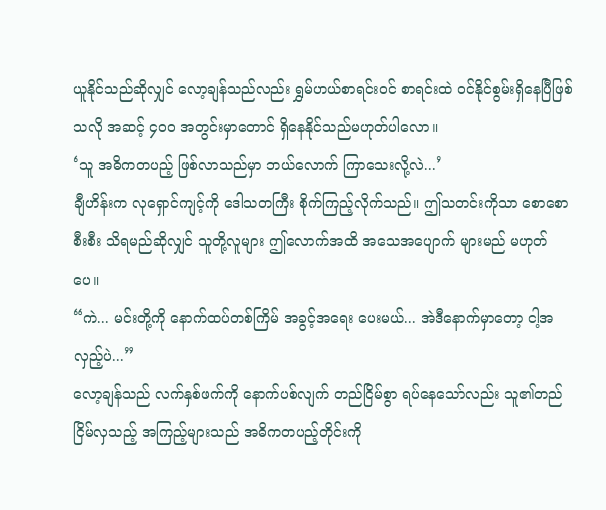ယူနိုင်သည်ဆိုလျှင် လော့ချန်သည်လည်း ရွှမ်ဟယ်စာရင်းဝင် စာရင်းထဲ ဝင်နိုင်စွမ်းရှိနေပြီဖြစ်သလို အဆင့် ၄၀၀ အတွင်းမှာတောင် ရှိနေနိုင်သည်မဟုတ်ပါလော။
‘သူ အဓိကတပည့် ဖြစ်လာသည်မှာ ဘယ်လောက် ကြာသေးလို့လဲ...’
ချီဟိန်းက လုရှောင်ကျင့်ကို ဒေါသတကြီး စိုက်ကြည့်လိုက်သည်။ ဤသတင်းကိုသာ စောစောစီးစီး သိရမည်ဆိုလျှင် သူတို့လူများ ဤလောက်အထိ အသေအပျောက် များမည် မဟုတ်ပေ။
“ကဲ... မင်းတို့ကို နောက်ထပ်တစ်ကြိမ် အခွင့်အရေး ပေးမယ်... အဲဒီနောက်မှာတော့ ငါ့အလှည့်ပဲ...”
လော့ချန်သည် လက်နှစ်ဖက်ကို နောက်ပစ်လျက် တည်ငြိမ်စွာ ရပ်နေသော်လည်း သူ၏တည်ငြိမ်လှသည့် အကြည့်များသည် အဓိကတပည့်တိုင်းကို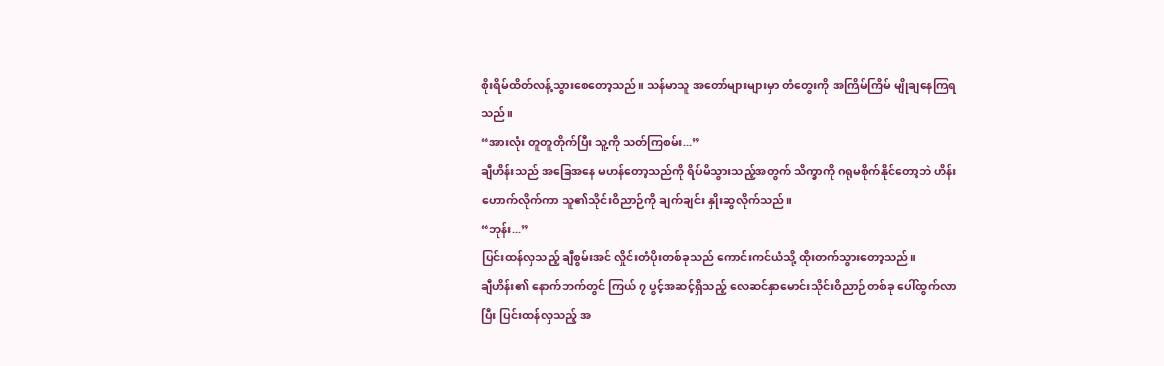စိုးရိမ်ထိတ်လန့်သွားစေတော့သည်။ သန်မာသူ အတော်များများမှာ တံတွေးကို အကြိမ်ကြိမ် မျိုချနေကြရသည်။
“အားလုံး တူတူတိုက်ပြီး သူ့ကို သတ်ကြစမ်း...”
ချီဟိန်းသည် အခြေအနေ မဟန်တော့သည်ကို ရိပ်မိသွားသည့်အတွက် သိက္ခာကို ဂရုမစိုက်နိုင်တော့ဘဲ ဟိန်းဟောက်လိုက်ကာ သူ၏သိုင်းဝိညာဉ်ကို ချက်ချင်း နှိုးဆွလိုက်သည်။
“ဘုန်း...”
ပြင်းထန်လှသည့် ချီစွမ်းအင် လှိုင်းတံပိုးတစ်ခုသည် ကောင်းကင်ယံသို့ ထိုးတက်သွားတော့သည်။
ချီဟိန်း၏ နောက်ဘက်တွင် ကြယ် ၇ ပွင့်အဆင့်ရှိသည့် လေဆင်နှာမောင်းသိုင်းဝိညာဉ်တစ်ခု ပေါ်ထွက်လာပြီး ပြင်းထန်လှသည့် အ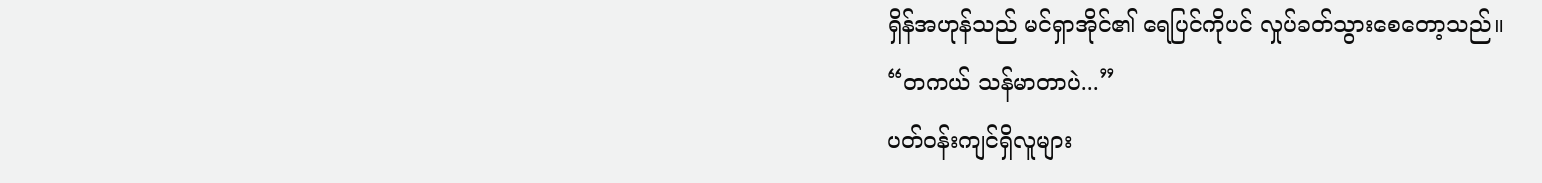ရှိန်အဟုန်သည် မင်ရှာအိုင်၏ ရေပြင်ကိုပင် လှုပ်ခတ်သွားစေတော့သည်။
“တကယ် သန်မာတာပဲ...”
ပတ်ဝန်းကျင်ရှိလူများ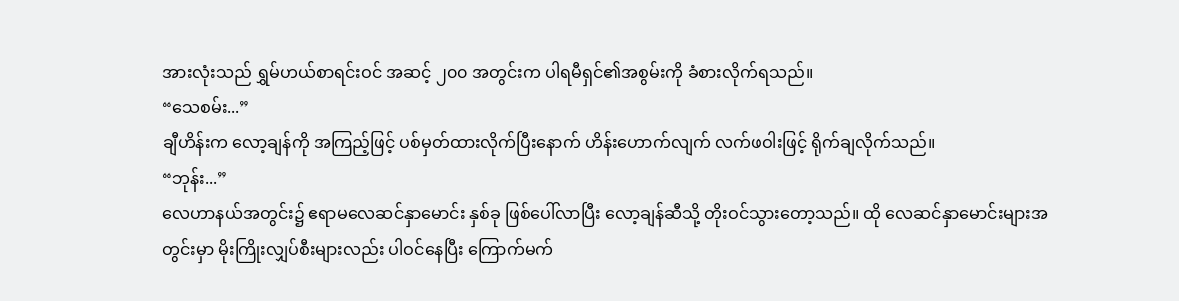အားလုံးသည် ရွှမ်ဟယ်စာရင်းဝင် အဆင့် ၂၀၀ အတွင်းက ပါရမီရှင်၏အစွမ်းကို ခံစားလိုက်ရသည်။
“သေစမ်း...”
ချီဟိန်းက လော့ချန်ကို အကြည့်ဖြင့် ပစ်မှတ်ထားလိုက်ပြီးနောက် ဟိန်းဟောက်လျက် လက်ဖဝါးဖြင့် ရိုက်ချလိုက်သည်။
“ဘုန်း...”
လေဟာနယ်အတွင်း၌ ဧရာမလေဆင်နှာမောင်း နှစ်ခု ဖြစ်ပေါ်လာပြီး လော့ချန်ဆီသို့ တိုးဝင်သွားတော့သည်။ ထို လေဆင်နှာမောင်းများအတွင်းမှာ မိုးကြိုးလျှပ်စီးများလည်း ပါဝင်နေပြီး ကြောက်မက်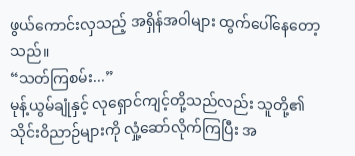ဖွယ်ကောင်းလှသည့် အရှိန်အဝါများ ထွက်ပေါ်နေတော့သည်။
“သတ်ကြစမ်း...”
မုန့်ယွမ်ချုံနှင့် လုရှောင်ကျင့်တို့သည်လည်း သူတို့၏သိုင်းဝိညာဉ်များကို လှုံ့ဆော်လိုက်ကြပြီး အ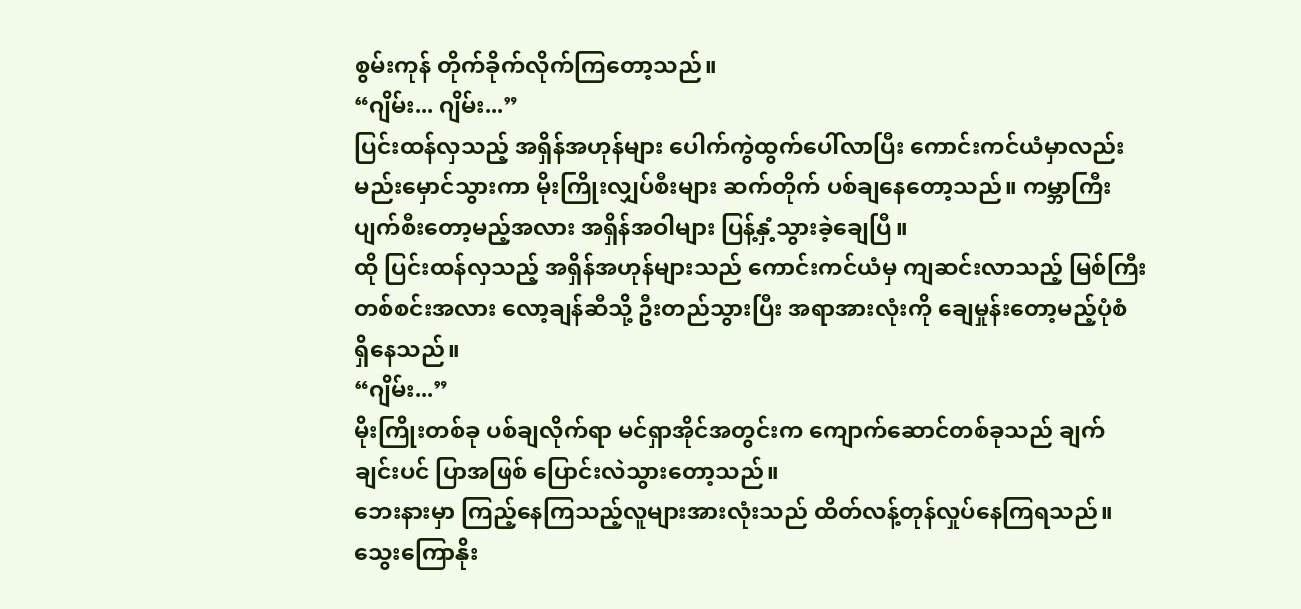စွမ်းကုန် တိုက်ခိုက်လိုက်ကြတော့သည်။
“ဂျိမ်း... ဂျိမ်း...”
ပြင်းထန်လှသည့် အရှိန်အဟုန်များ ပေါက်ကွဲထွက်ပေါ်လာပြီး ကောင်းကင်ယံမှာလည်း မည်းမှောင်သွားကာ မိုးကြိုးလျှပ်စီးများ ဆက်တိုက် ပစ်ချနေတော့သည်။ ကမ္ဘာကြီး ပျက်စီးတော့မည့်အလား အရှိန်အဝါများ ပြန့်နှံ့သွားခဲ့ချေပြီ။
ထို ပြင်းထန်လှသည့် အရှိန်အဟုန်များသည် ကောင်းကင်ယံမှ ကျဆင်းလာသည့် မြစ်ကြီးတစ်စင်းအလား လော့ချန်ဆီသို့ ဦးတည်သွားပြီး အရာအားလုံးကို ချေမှုန်းတော့မည့်ပုံစံ ရှိနေသည်။
“ဂျိမ်း...”
မိုးကြိုးတစ်ခု ပစ်ချလိုက်ရာ မင်ရှာအိုင်အတွင်းက ကျောက်ဆောင်တစ်ခုသည် ချက်ချင်းပင် ပြာအဖြစ် ပြောင်းလဲသွားတော့သည်။
ဘေးနားမှာ ကြည့်နေကြသည့်လူများအားလုံးသည် ထိတ်လန့်တုန်လှုပ်နေကြရသည်။
သွေးကြောနိုး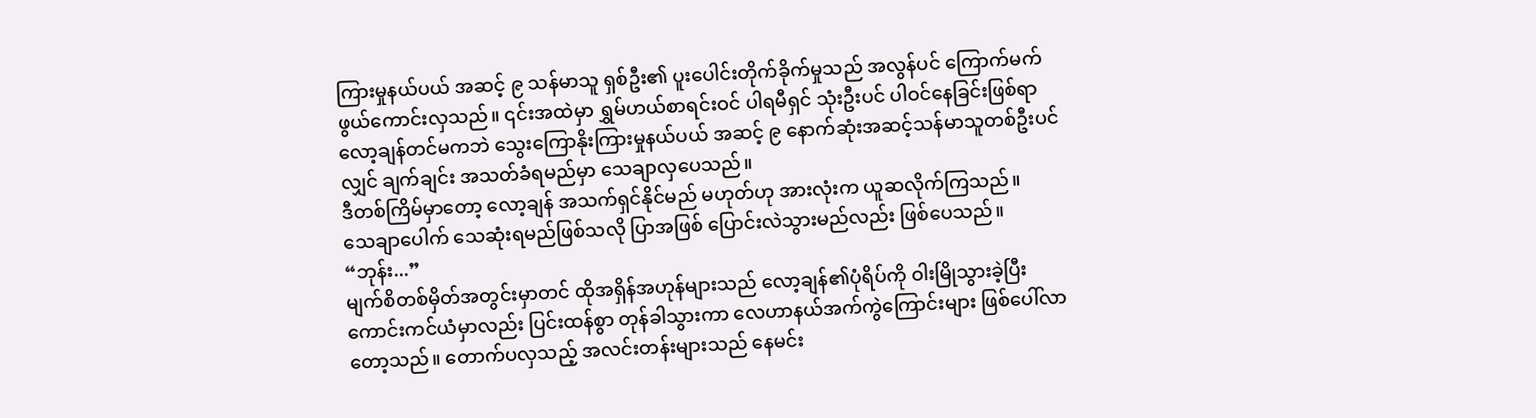ကြားမှုနယ်ပယ် အဆင့် ၉ သန်မာသူ ရှစ်ဦး၏ ပူးပေါင်းတိုက်ခိုက်မှုသည် အလွန်ပင် ကြောက်မက်ဖွယ်ကောင်းလှသည်။ ၎င်းအထဲမှာ ရွှမ်ဟယ်စာရင်းဝင် ပါရမီရှင် သုံးဦးပင် ပါဝင်နေခြင်းဖြစ်ရာ လော့ချန်တင်မကဘဲ သွေးကြောနိုးကြားမှုနယ်ပယ် အဆင့် ၉ နောက်ဆုံးအဆင့်သန်မာသူတစ်ဦးပင်လျှင် ချက်ချင်း အသတ်ခံရမည်မှာ သေချာလှပေသည်။
ဒီတစ်ကြိမ်မှာတော့ လော့ချန် အသက်ရှင်နိုင်မည် မဟုတ်ဟု အားလုံးက ယူဆလိုက်ကြသည်။
သေချာပေါက် သေဆုံးရမည်ဖြစ်သလို ပြာအဖြစ် ပြောင်းလဲသွားမည်လည်း ဖြစ်ပေသည်။
“ဘုန်း...”
မျက်စိတစ်မှိတ်အတွင်းမှာတင် ထိုအရှိန်အဟုန်များသည် လော့ချန်၏ပုံရိပ်ကို ဝါးမြိုသွားခဲ့ပြီး ကောင်းကင်ယံမှာလည်း ပြင်းထန်စွာ တုန်ခါသွားကာ လေဟာနယ်အက်ကွဲကြောင်းများ ဖြစ်ပေါ်လာတော့သည်။ တောက်ပလှသည့် အလင်းတန်းများသည် နေမင်း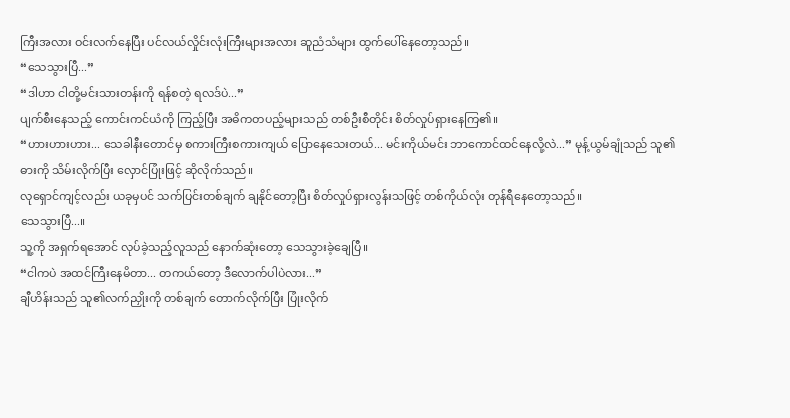ကြီးအလား ဝင်းလက်နေပြီး ပင်လယ်လှိုင်းလုံးကြီးများအလား ဆူညံသံများ ထွက်ပေါ်နေတော့သည်။
“သေသွားပြီ...”
“ဒါဟာ ငါတို့မင်းသားတန်းကို ရန်စတဲ့ ရလဒ်ပဲ...”
ပျက်စီးနေသည့် ကောင်းကင်ယံကို ကြည့်ပြီး အဓိကတပည့်များသည် တစ်ဦးစီတိုင်း စိတ်လှုပ်ရှားနေကြ၏။
“ဟားဟားဟား... သေခါနီးတောင်မှ စကားကြီးစကားကျယ် ပြောနေသေးတယ်... မင်းကိုယ်မင်း ဘာကောင်ထင်နေလို့လဲ...” မုန့်ယွမ်ချုံသည် သူ၏ဓားကို သိမ်းလိုက်ပြီး လှောင်ပြုံးဖြင့် ဆိုလိုက်သည်။
လုရှောင်ကျင့်လည်း ယခုမှပင် သက်ပြင်းတစ်ချက် ချနိုင်တော့ပြီး စိတ်လှုပ်ရှားလွန်းသဖြင့် တစ်ကိုယ်လုံး တုန်ရီနေတော့သည်။
သေသွားပြီ...။
သူ့ကို အရှက်ရအောင် လုပ်ခဲ့သည့်လူသည် နောက်ဆုံးတော့ သေသွားခဲ့ချေပြီ။
“ငါကပဲ အထင်ကြီးနေမိတာ... တကယ်တော့ ဒီလောက်ပါပဲလား...”
ချီဟိန်းသည် သူ၏လက်ညှိုးကို တစ်ချက် တောက်လိုက်ပြီး ပြုံးလိုက်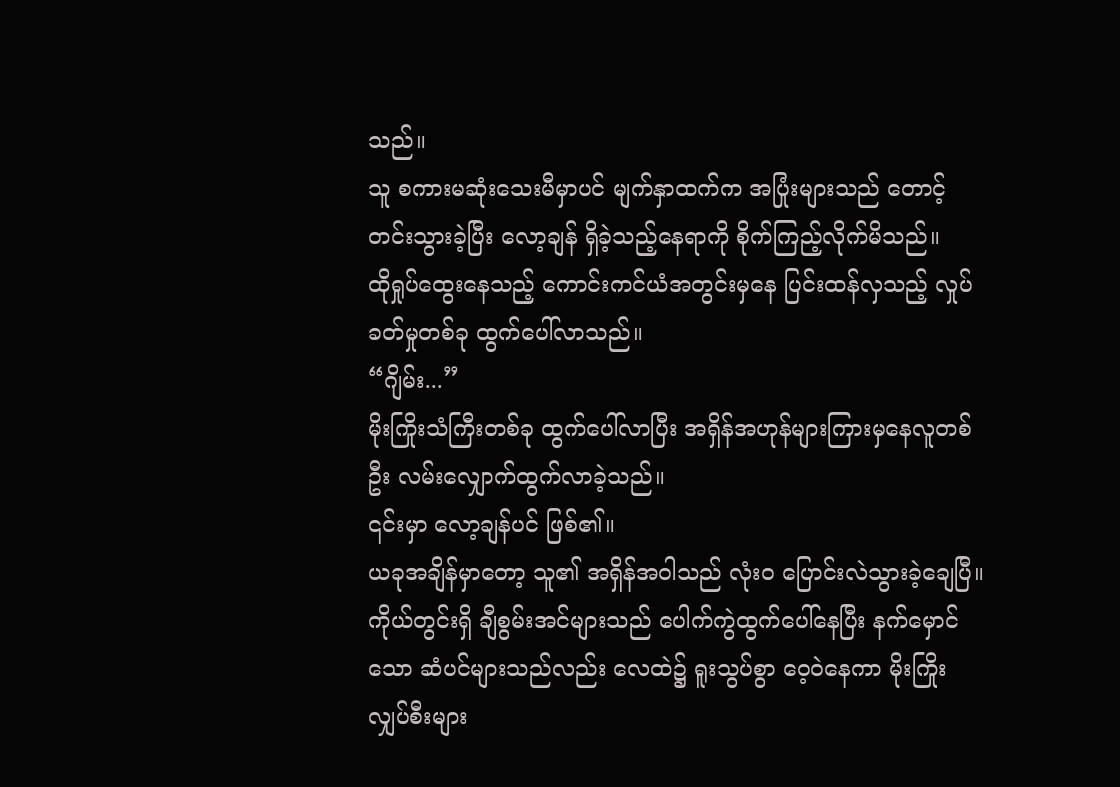သည်။
သူ စကားမဆုံးသေးမီမှာပင် မျက်နှာထက်က အပြုံးများသည် တောင့်တင်းသွားခဲ့ပြီး လော့ချန် ရှိခဲ့သည့်နေရာကို စိုက်ကြည့်လိုက်မိသည်။
ထိုရှုပ်ထွေးနေသည့် ကောင်းကင်ယံအတွင်းမှနေ ပြင်းထန်လှသည့် လှုပ်ခတ်မှုတစ်ခု ထွက်ပေါ်လာသည်။
“ဂျိမ်း...”
မိုးကြိုးသံကြီးတစ်ခု ထွက်ပေါ်လာပြီး အရှိန်အဟုန်များကြားမှနေလူတစ်ဦး လမ်းလျှောက်ထွက်လာခဲ့သည်။
၎င်းမှာ လော့ချန်ပင် ဖြစ်၏။
ယခုအချိန်မှာတော့ သူ၏ အရှိန်အဝါသည် လုံးဝ ပြောင်းလဲသွားခဲ့ချေပြီ။ကိုယ်တွင်းရှိ ချီစွမ်းအင်များသည် ပေါက်ကွဲထွက်ပေါ်နေပြီး နက်မှောင်သော ဆံပင်များသည်လည်း လေထဲ၌ ရူးသွပ်စွာ ဝေ့ဝဲနေကာ မိုးကြိုးလျှပ်စီးများ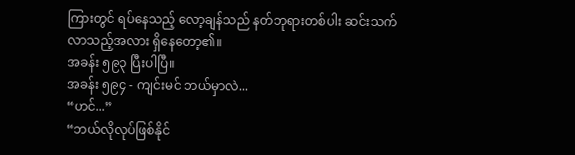ကြားတွင် ရပ်နေသည့် လော့ချန်သည် နတ်ဘုရားတစ်ပါး ဆင်းသက်လာသည့်အလား ရှိနေတော့၏။
အခန်း ၅၉၃ ပြီးပါပြီ။
အခန်း ၅၉၄ - ကျင်းမင် ဘယ်မှာလဲ...
“ဟင်...”
“ဘယ်လိုလုပ်ဖြစ်နိုင်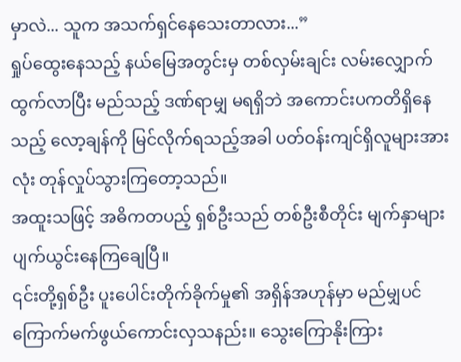မှာလဲ... သူက အသက်ရှင်နေသေးတာလား...”
ရှုပ်ထွေးနေသည့် နယ်မြေအတွင်းမှ တစ်လှမ်းချင်း လမ်းလျှောက်ထွက်လာပြီး မည်သည့် ဒဏ်ရာမျှ မရရှိဘဲ အကောင်းပကတိရှိနေသည့် လော့ချန်ကို မြင်လိုက်ရသည့်အခါ ပတ်ဝန်းကျင်ရှိလူများအားလုံး တုန်လှုပ်သွားကြတော့သည်။
အထူးသဖြင့် အဓိကတပည့် ရှစ်ဦးသည် တစ်ဦးစီတိုင်း မျက်နှာများ ပျက်ယွင်းနေကြချေပြီ။
၎င်းတို့ရှစ်ဦး ပူးပေါင်းတိုက်ခိုက်မှု၏ အရှိန်အဟုန်မှာ မည်မျှပင် ကြောက်မက်ဖွယ်ကောင်းလှသနည်း။ သွေးကြောနိုးကြား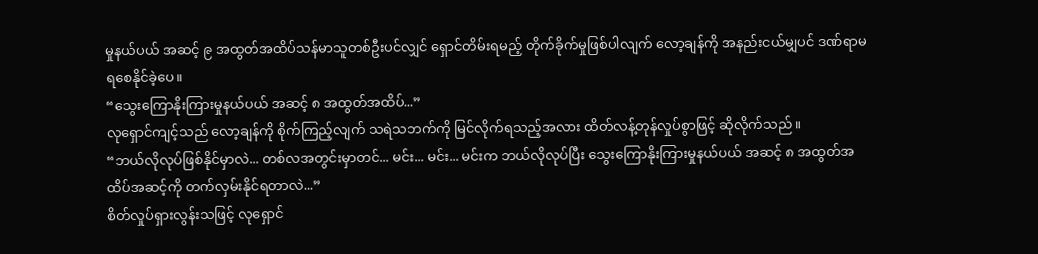မှုနယ်ပယ် အဆင့် ၉ အထွတ်အထိပ်သန်မာသူတစ်ဦးပင်လျှင် ရှောင်တိမ်းရမည့် တိုက်ခိုက်မှုဖြစ်ပါလျက် လော့ချန်ကို အနည်းငယ်မျှပင် ဒဏ်ရာမရစေနိုင်ခဲ့ပေ။
“သွေးကြောနိုးကြားမှုနယ်ပယ် အဆင့် ၈ အထွတ်အထိပ်...”
လုရှောင်ကျင့်သည် လော့ချန်ကို စိုက်ကြည့်လျက် သရဲသဘက်ကို မြင်လိုက်ရသည့်အလား ထိတ်လန့်တုန်လှုပ်စွာဖြင့် ဆိုလိုက်သည်။
“ဘယ်လိုလုပ်ဖြစ်နိုင်မှာလဲ... တစ်လအတွင်းမှာတင်... မင်း... မင်း... မင်းက ဘယ်လိုလုပ်ပြီး သွေးကြောနိုးကြားမှုနယ်ပယ် အဆင့် ၈ အထွတ်အထိပ်အဆင့်ကို တက်လှမ်းနိုင်ရတာလဲ...”
စိတ်လှုပ်ရှားလွန်းသဖြင့် လုရှောင်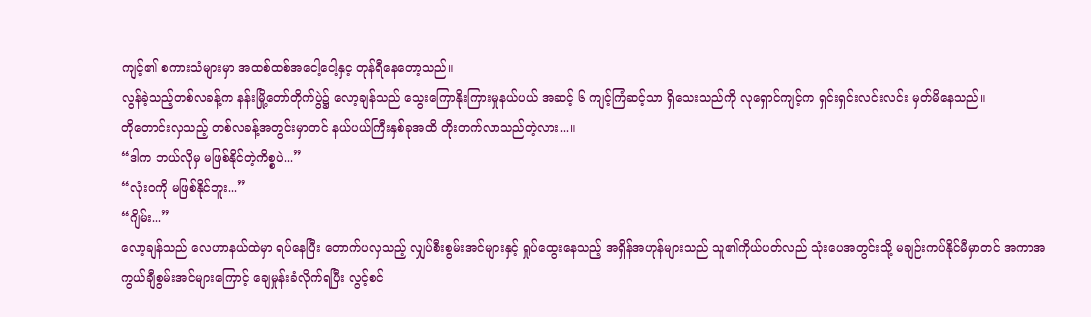ကျင့်၏ စကားသံများမှာ အထစ်ထစ်အငေါ့ငေါ့နှင့ တုန်ရီနေတော့သည်။
လွန်ခဲ့သည့်တစ်လခန့်က နန်းမြို့တော်တိုက်ပွဲ၌ လော့ချန်သည် သွေးကြောနိုးကြားမှုနယ်ပယ် အဆင့် ၆ ကျင့်ကြံဆင့်သာ ရှိသေးသည်ကို လုရှောင်ကျင့်က ရှင်းရှင်းလင်းလင်း မှတ်မိနေသည်။
တိုတောင်းလှသည့် တစ်လခန့်အတွင်းမှာတင် နယ်ပယ်ကြီးနှစ်ခုအထိ တိုးတက်လာသည်တဲ့လား...။
“ဒါက ဘယ်လိုမှ မဖြစ်နိုင်တဲ့ကိစ္စပဲ...”
“လုံးဝကို မဖြစ်နိုင်ဘူး...”
“ဂျိမ်း...”
လော့ချန်သည် လေဟာနယ်ထဲမှာ ရပ်နေပြီး တောက်ပလှသည့် လျှပ်စီးစွမ်းအင်များနှင့် ရှုပ်ထွေးနေသည့် အရှိန်အဟုန်များသည် သူ၏ကိုယ်ပတ်လည် သုံးပေအတွင်းသို့ မချဉ်းကပ်နိုင်မီမှာတင် အကာအကွယ်ချီစွမ်းအင်များကြောင့် ချေမှုန်းခံလိုက်ရပြီး လွင့်စင်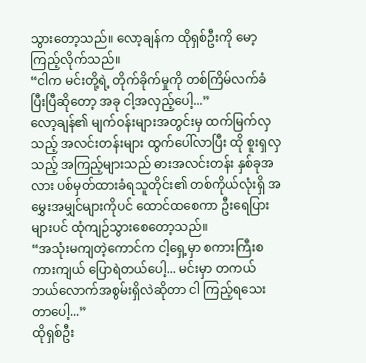သွားတော့သည်။ လော့ချန်က ထိုရှစ်ဦးကို မော့ကြည့်လိုက်သည်။
“ငါက မင်းတို့ရဲ့ တိုက်ခိုက်မှုကို တစ်ကြိမ်လက်ခံပြီးပြီဆိုတော့ အခု ငါ့အလှည့်ပေါ့...”
လော့ချန်၏ မျက်ဝန်းများအတွင်းမှ ထက်မြက်လှသည့် အလင်းတန်းများ ထွက်ပေါ်လာပြီး ထို စူးရှလှသည့် အကြည့်များသည် ဓားအလင်းတန်း နှစ်ခုအလား ပစ်မှတ်ထားခံရသူတိုင်း၏ တစ်ကိုယ်လုံးရှိ အမွှေးအမျှင်များကိုပင် ထောင်ထစေကာ ဦးရေပြားများပင် ထုံကျဉ်သွားစေတော့သည်။
“အသုံးမကျတဲ့ကောင်က ငါ့ရှေ့မှာ စကားကြီးစကားကျယ် ပြောရဲတယ်ပေါ့... မင်းမှာ တကယ် ဘယ်လောက်အစွမ်းရှိလဲဆိုတာ ငါ ကြည့်ရသေးတာပေါ့...”
ထိုရှစ်ဦး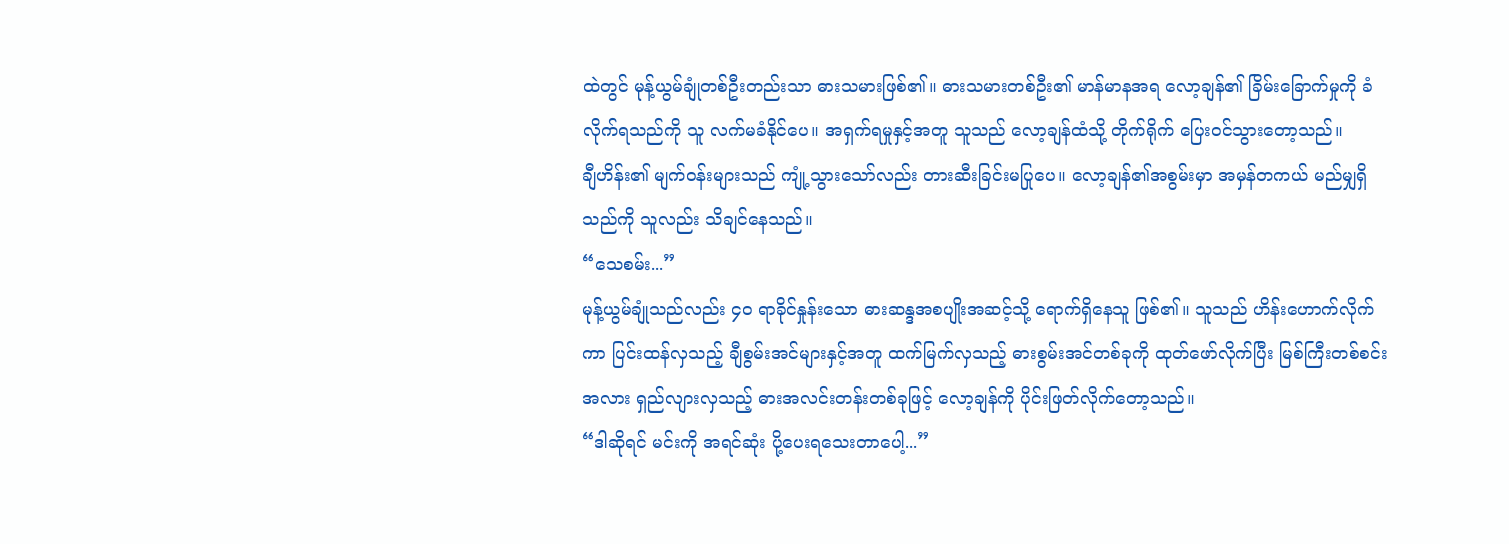ထဲတွင် မုန့်ယွမ်ချုံတစ်ဦးတည်းသာ ဓားသမားဖြစ်၏။ ဓားသမားတစ်ဦး၏ မာန်မာနအရ လော့ချန်၏ ခြိမ်းခြောက်မှုကို ခံလိုက်ရသည်ကို သူ လက်မခံနိုင်ပေ။ အရှက်ရမှုနှင့်အတူ သူသည် လော့ချန်ထံသို့ တိုက်ရိုက် ပြေးဝင်သွားတော့သည်။
ချီဟိန်း၏ မျက်ဝန်းများသည် ကျုံ့သွားသော်လည်း တားဆီးခြင်းမပြုပေ။ လော့ချန်၏အစွမ်းမှာ အမှန်တကယ် မည်မျှရှိသည်ကို သူလည်း သိချင်နေသည်။
“သေစမ်း...”
မုန့်ယွမ်ချုံသည်လည်း ၄၀ ရာခိုင်နှုန်းသော ဓားဆန္ဒအစပျိုးအဆင့်သို့ ရောက်ရှိနေသူ ဖြစ်၏။ သူသည် ဟိန်းဟောက်လိုက်ကာ ပြင်းထန်လှသည့် ချီစွမ်းအင်များနှင့်အတူ ထက်မြက်လှသည့် ဓားစွမ်းအင်တစ်ခုကို ထုတ်ဖော်လိုက်ပြီး မြစ်ကြီးတစ်စင်းအလား ရှည်လျားလှသည့် ဓားအလင်းတန်းတစ်ခုဖြင့် လော့ချန်ကို ပိုင်းဖြတ်လိုက်တော့သည်။
“ဒါဆိုရင် မင်းကို အရင်ဆုံး ပို့ပေးရသေးတာပေါ့...”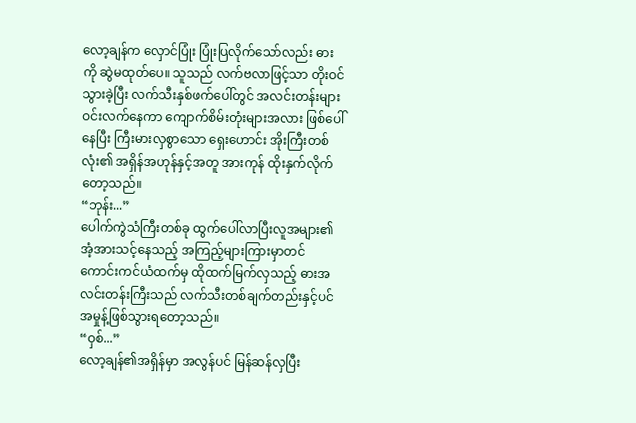လော့ချန်က လှောင်ပြုံး ပြုံးပြလိုက်သော်လည်း ဓားကို ဆွဲမထုတ်ပေ။ သူသည် လက်ဗလာဖြင့်သာ တိုးဝင်သွားခဲ့ပြီး လက်သီးနှစ်ဖက်ပေါ်တွင် အလင်းတန်းများ ဝင်းလက်နေကာ ကျောက်စိမ်းတုံးများအလား ဖြစ်ပေါ်နေပြီး ကြီးမားလှစွာသော ရှေးဟောင်း အိုးကြီးတစ်လုံး၏ အရှိန်အဟုန်နှင့်အတူ အားကုန် ထိုးနှက်လိုက်တော့သည်။
“ဘုန်း...”
ပေါက်ကွဲသံကြီးတစ်ခု ထွက်ပေါ်လာပြီးလူအများ၏ အံ့အားသင့်နေသည့် အကြည့်များကြားမှာတင် ကောင်းကင်ယံထက်မှ ထိုထက်မြက်လှသည့် ဓားအလင်းတန်းကြီးသည် လက်သီးတစ်ချက်တည်းနှင့်ပင် အမှုန့်ဖြစ်သွားရတော့သည်။
“ဝှစ်...”
လော့ချန်၏အရှိန်မှာ အလွန်ပင် မြန်ဆန်လှပြီး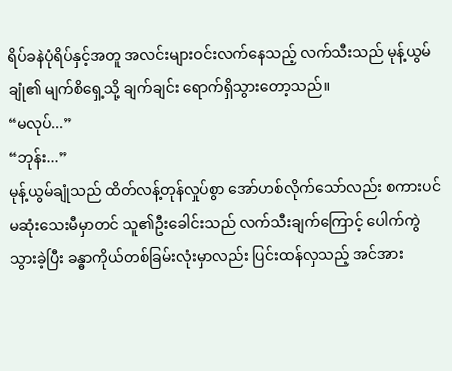ရိပ်ခနဲပုံရိပ်နှင့်အတူ အလင်းများဝင်းလက်နေသည့် လက်သီးသည် မုန့်ယွမ်ချုံ၏ မျက်စိရှေ့သို့ ချက်ချင်း ရောက်ရှိသွားတော့သည်။
“မလုပ်...”
“ဘုန်း...”
မုန့်ယွမ်ချုံသည် ထိတ်လန့်တုန်လှုပ်စွာ အော်ဟစ်လိုက်သော်လည်း စကားပင် မဆုံးသေးမီမှာတင် သူ၏ဦးခေါင်းသည် လက်သီးချက်ကြောင့် ပေါက်ကွဲသွားခဲ့ပြီး ခန္ဓာကိုယ်တစ်ခြမ်းလုံးမှာလည်း ပြင်းထန်လှသည့် အင်အား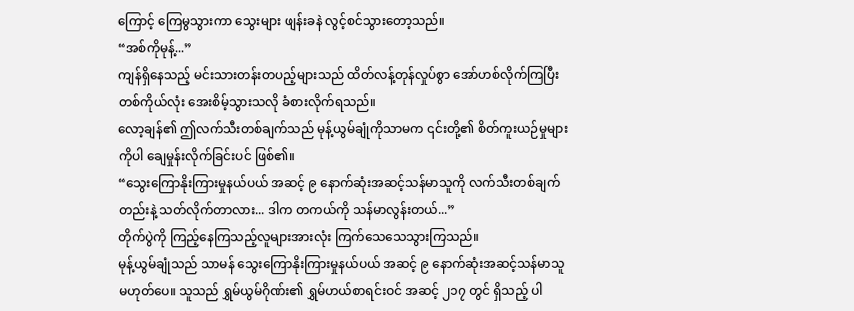ကြောင့် ကြေမွသွားကာ သွေးများ ဖျန်းခနဲ လွင့်စင်သွားတော့သည်။
“အစ်ကိုမုန့်...”
ကျန်ရှိနေသည့် မင်းသားတန်းတပည့်များသည် ထိတ်လန့်တုန်လှုပ်စွာ အော်ဟစ်လိုက်ကြပြီး တစ်ကိုယ်လုံး အေးစိမ့်သွားသလို ခံစားလိုက်ရသည်။
လော့ချန်၏ ဤလက်သီးတစ်ချက်သည် မုန့်ယွမ်ချုံကိုသာမက ၎င်းတို့၏ စိတ်ကူးယဉ်မှုများကိုပါ ချေမှုန်းလိုက်ခြင်းပင် ဖြစ်၏။
“သွေးကြောနိုးကြားမှုနယ်ပယ် အဆင့် ၉ နောက်ဆုံးအဆင့်သန်မာသူကို လက်သီးတစ်ချက်တည်းနဲ့ သတ်လိုက်တာလား... ဒါက တကယ်ကို သန်မာလွန်းတယ်...”
တိုက်ပွဲကို ကြည့်နေကြသည့်လူများအားလုံး ကြက်သေသေသွားကြသည်။
မုန့်ယွမ်ချုံသည် သာမန် သွေးကြောနိုးကြားမှုနယ်ပယ် အဆင့် ၉ နောက်ဆုံးအဆင့်သန်မာသူ မဟုတ်ပေ။ သူသည် ရွှမ်ယွမ်ဂိုဏ်း၏ ရွှမ်ဟယ်စာရင်းဝင် အဆင့် ၂၁၇ တွင် ရှိသည့် ပါ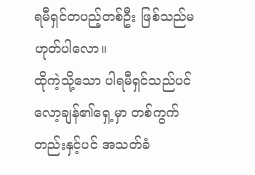ရမီရှင်တပည့်တစ်ဦး ဖြစ်သည်မဟုတ်ပါလော။
ထိုကဲ့သို့သော ပါရမီရှင်သည်ပင် လော့ချန်၏ရှေ့မှာ တစ်ကွက်တည်းနှင့်ပင် အသတ်ခံ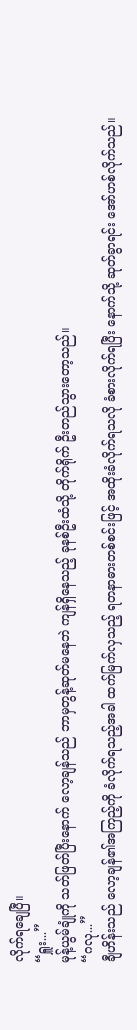လိုက်ရချေပြီ။
“ရှူး...”
မုန့်ယွမ်ချုံကို သတ်ဖြတ်ပြီးနောက် လော့ချန်သည် ဘာမှတွန့်ဆုတ်မနေဘဲ ကျန်ရှိနေသည့် ခုနစ်ဦးထံသို့ တိုက်ရိုက် ဦးတည်သွားတော့သည်။
“ဂလု...”
ချီဟိန်းသည် လော့ချန်၏အကြည့်ကို ခံလိုက်ရသည့်အခါ ထက်မြက်လှသည့် ရတနာဓားတစ်စင်းဖြင့် အထိုးခံလိုက်ရသလို ခံစားလိုက်ရပြီး နောက်သို့ ဆုတ်ခွာရင်း အော်ဟစ်လိုက်သည်။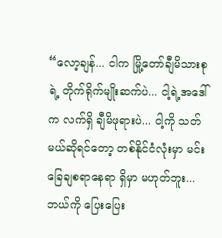“လော့ချန်... ငါက မြို့တော်ချီမိသားစုရဲ့ တိုက်ရိုက်မျိုးဆက်ပဲ... ငါ့ရဲ့အဒေါ်က လက်ရှိ ချီမိဖုရားပဲ... ငါ့ကို သတ်မယ်ဆိုရင်တော့ တစ်နိုင်ငံလုံးမှာ မင်း ခြေချစရာနေရာ ရှိမှာ မဟုတ်ဘူး... ဘယ်ကို ပြေးပြေး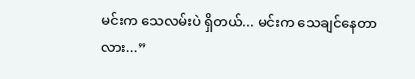မင်းက သေလမ်းပဲ ရှိတယ်... မင်းက သေချင်နေတာလား...”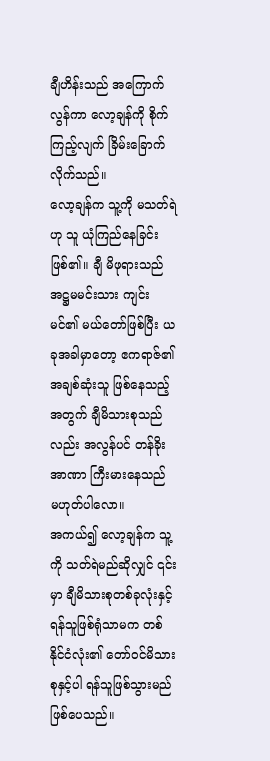ချီဟိန်းသည် အကြောက်လွန်ကာ လော့ချန်ကို စိုက်ကြည့်လျက် ခြိမ်းခြောက်လိုက်သည်။
လော့ချန်က သူ့ကို မသတ်ရဲဟု သူ ယုံကြည်နေခြင်း ဖြစ်၏။ ချီ မိဖုရားသည် အဋ္ဌမမင်းသား ကျင်းမင်၏ မယ်တော်ဖြစ်ပြီး ယခုအခါမှာတော့ ဧကရာဇ်၏ အချစ်ဆုံးသူ ဖြစ်နေသည့်အတွက် ချီမိသားစုသည်လည်း အလွန်ပင် တန်ခိုးအာဏာ ကြီးမားနေသည် မဟုတ်ပါလော။
အကယ်၍ လော့ချန်က သူ့ကို သတ်ရဲမည်ဆိုလျှင် ၎င်းမှာ ချီမိသားစုတစ်ခုလုံးနှင့် ရန်သူဖြစ်ရုံသာမက တစ်နိုင်ငံလုံး၏ တော်ဝင်မိသားစုနှင့်ပါ ရန်သူဖြစ်သွားမည် ဖြစ်ပေသည်။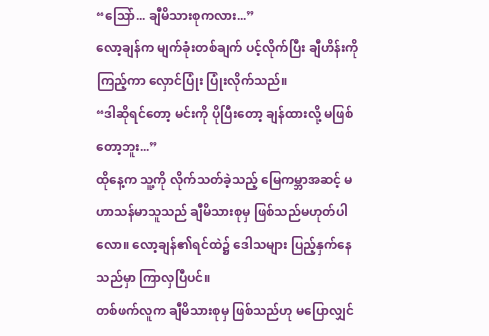“ဩော်... ချီမိသားစုကလား...”
လော့ချန်က မျက်ခုံးတစ်ချက် ပင့်လိုက်ပြီး ချီဟိန်းကို ကြည့်ကာ လှောင်ပြုံး ပြုံးလိုက်သည်။
“ဒါဆိုရင်တော့ မင်းကို ပိုပြီးတော့ ချန်ထားလို့ မဖြစ်တော့ဘူး...”
ထိုနေ့က သူ့ကို လိုက်သတ်ခဲ့သည့် မြေကမ္ဘာအဆင့် မဟာသန်မာသူသည် ချီမိသားစုမှ ဖြစ်သည်မဟုတ်ပါလော။ လော့ချန်၏ရင်ထဲ၌ ဒေါသများ ပြည့်နှက်နေသည်မှာ ကြာလှပြီပင်။
တစ်ဖက်လူက ချီမိသားစုမှ ဖြစ်သည်ဟု မပြောလျှင်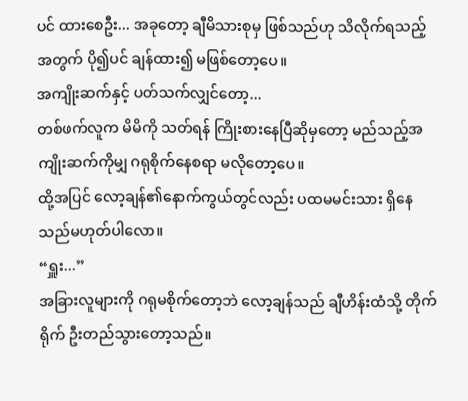ပင် ထားစေဦး... အခုတော့ ချီမိသားစုမှ ဖြစ်သည်ဟု သိလိုက်ရသည့်အတွက် ပို၍ပင် ချန်ထား၍ မဖြစ်တော့ပေ။
အကျိုးဆက်နှင့် ပတ်သက်လျှင်တော့...
တစ်ဖက်လူက မိမိကို သတ်ရန် ကြိုးစားနေပြီဆိုမှတော့ မည်သည့်အကျိုးဆက်ကိုမျှ ဂရုစိုက်နေစရာ မလိုတော့ပေ။
ထို့အပြင် လော့ချန်၏နောက်ကွယ်တွင်လည်း ပထမမင်းသား ရှိနေသည်မဟုတ်ပါလော။
“ရှူး...”
အခြားလူများကို ဂရုမစိုက်တော့ဘဲ လော့ချန်သည် ချီဟိန်းထံသို့ တိုက်ရိုက် ဦးတည်သွားတော့သည်။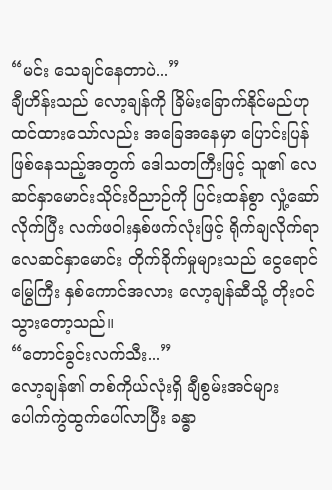“မင်း သေချင်နေတာပဲ...”
ချီဟိန်းသည် လော့ချန်ကို ခြိမ်းခြောက်နိုင်မည်ဟု ထင်ထားသော်လည်း အခြေအနေမှာ ပြောင်းပြန်ဖြစ်နေသည့်အတွက် ဒေါသတကြီးဖြင့် သူ၏ လေဆင်နှာမောင်းသိုင်းဝိညာဉ်ကို ပြင်းထန်စွာ လှုံ့ဆော်လိုက်ပြီး လက်ဖဝါးနှစ်ဖက်လုံးဖြင့် ရိုက်ချလိုက်ရာ လေဆင်နှာမောင်း တိုက်ခိုက်မှုများသည် ငွေရောင်မြွေကြီး နှစ်ကောင်အလား လော့ချန်ဆီသို့ တိုးဝင်သွားတော့သည်။
“တောင်ခွင်းလက်သီး...”
လော့ချန်၏ တစ်ကိုယ်လုံးရှိ ချီစွမ်းအင်များ ပေါက်ကွဲထွက်ပေါ်လာပြီး ခန္ဓာ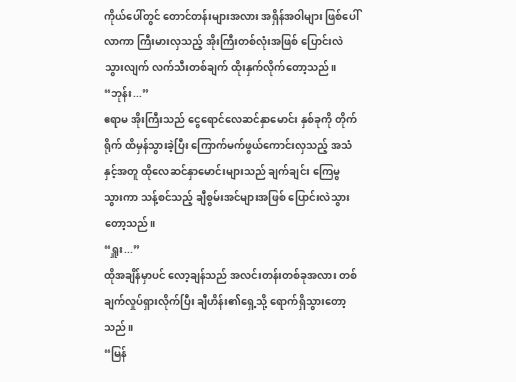ကိုယ်ပေါ်တွင် တောင်တန်းများအလား အရှိန်အဝါများ ဖြစ်ပေါ်လာကာ ကြီးမားလှသည့် အိုးကြီးတစ်လုံးအဖြစ် ပြောင်းလဲသွားလျက် လက်သီးတစ်ချက် ထိုးနှက်လိုက်တော့သည်။
“ဘုန်း...”
ဧရာမ အိုးကြီးသည် ငွေရောင်လေဆင်နှာမောင်း နှစ်ခုကို တိုက်ရိုက် ထိမှန်သွားခဲ့ပြီး ကြောက်မက်ဖွယ်ကောင်းလှသည့် အသံနှင့်အတူ ထိုလေဆင်နှာမောင်းများသည် ချက်ချင်း ကြေမွသွားကာ သန့်စင်သည့် ချီစွမ်းအင်များအဖြစ် ပြောင်းလဲသွားတော့သည်။
“ရှူး...”
ထိုအချိန်မှာပင် လော့ချန်သည် အလင်းတန်းတစ်ခုအလား တစ်ချက်လှုပ်ရှားလိုက်ပြီး ချီဟိန်း၏ရှေ့သို့ ရောက်ရှိသွားတော့သည်။
“မြန်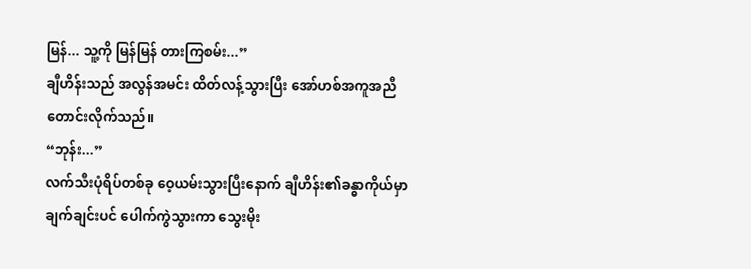မြန်... သူ့ကို မြန်မြန် တားကြစမ်း...”
ချီဟိန်းသည် အလွန်အမင်း ထိတ်လန့်သွားပြီး အော်ဟစ်အကူအညီတောင်းလိုက်သည်။
“ဘုန်း...”
လက်သီးပုံရိပ်တစ်ခု ဝေ့ယမ်းသွားပြီးနောက် ချီဟိန်း၏ခန္ဓာကိုယ်မှာ ချက်ချင်းပင် ပေါက်ကွဲသွားကာ သွေးမိုး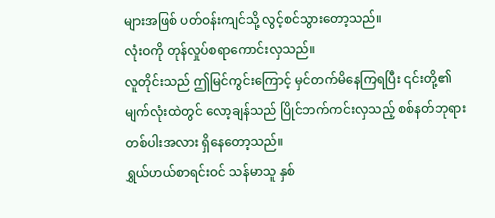များအဖြစ် ပတ်ဝန်းကျင်သို့ လွင့်စင်သွားတော့သည်။
လုံးဝကို တုန်လှုပ်စရာကောင်းလှသည်။
လူတိုင်းသည် ဤမြင်ကွင်းကြောင့် မှင်တက်မိနေကြရပြီး ၎င်းတို့၏မျက်လုံးထဲတွင် လော့ချန်သည် ပြိုင်ဘက်ကင်းလှသည့် စစ်နတ်ဘုရားတစ်ပါးအလား ရှိနေတော့သည်။
ရွှယ်ဟယ်စာရင်းဝင် သန်မာသူ နှစ်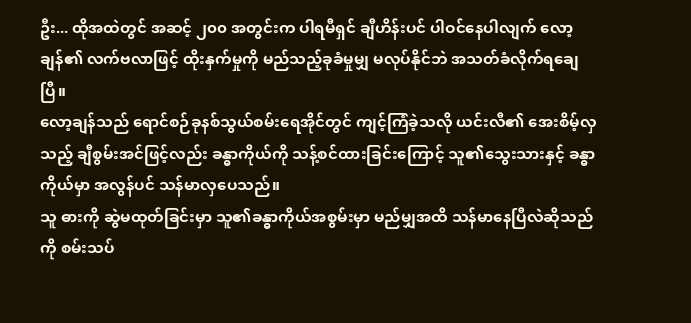ဦး... ထိုအထဲတွင် အဆင့် ၂၀၀ အတွင်းက ပါရမီရှင် ချီဟိန်းပင် ပါဝင်နေပါလျက် လော့ချန်၏ လက်ဗလာဖြင့် ထိုးနှက်မှုကို မည်သည့်ခုခံမှုမျှ မလုပ်နိုင်ဘဲ အသတ်ခံလိုက်ရချေပြီ။
လော့ချန်သည် ရောင်စဉ်ခုနစ်သွယ်စမ်းရေအိုင်တွင် ကျင့်ကြံခဲ့သလို ယင်းလီ၏ အေးစိမ့်လှသည့် ချီစွမ်းအင်ဖြင့်လည်း ခန္ဓာကိုယ်ကို သန့်စင်ထားခြင်းကြောင့် သူ၏သွေးသားနှင့် ခန္ဓာကိုယ်မှာ အလွန်ပင် သန်မာလှပေသည်။
သူ ဓားကို ဆွဲမထုတ်ခြင်းမှာ သူ၏ခန္ဓာကိုယ်အစွမ်းမှာ မည်မျှအထိ သန်မာနေပြီလဲဆိုသည်ကို စမ်းသပ်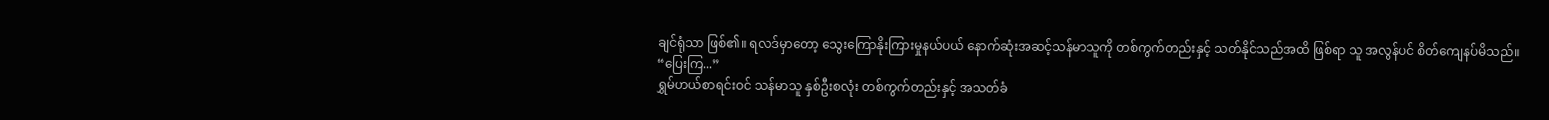ချင်ရုံသာ ဖြစ်၏။ ရလဒ်မှာတော့ သွေးကြောနိုးကြားမှုနယ်ပယ် နောက်ဆုံးအဆင့်သန်မာသူကို တစ်ကွက်တည်းနှင့် သတ်နိုင်သည်အထိ ဖြစ်ရာ သူ အလွန်ပင် စိတ်ကျေနပ်မိသည်။
“ပြေးကြ...”
ရွှမ်ဟယ်စာရင်းဝင် သန်မာသူ နှစ်ဦးစလုံး တစ်ကွက်တည်းနှင့် အသတ်ခံ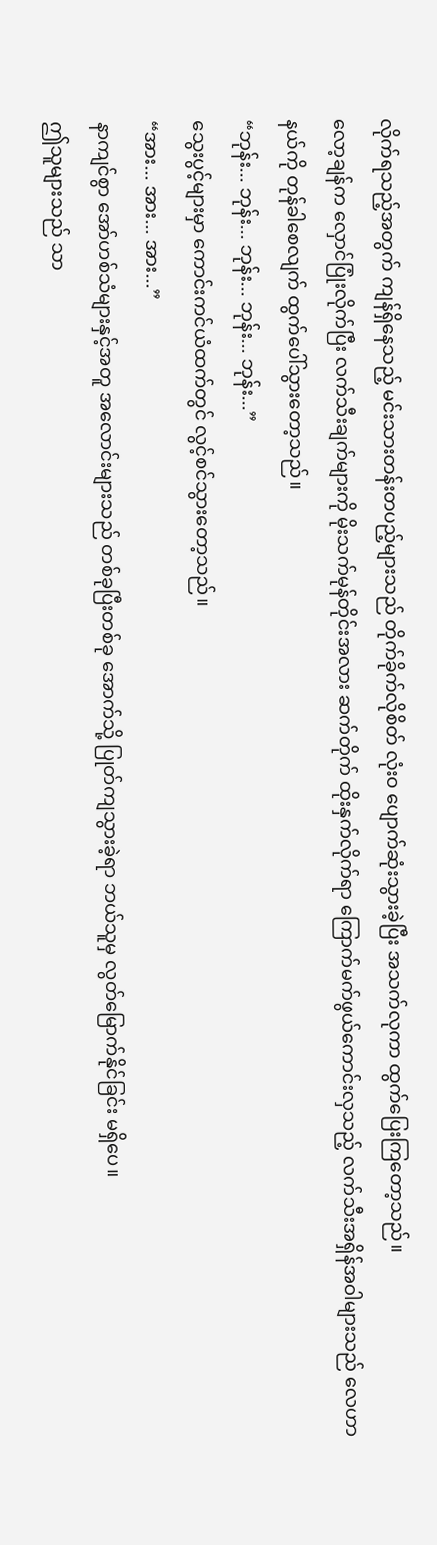လိုက်ရသည့်အတွက် ကျန်ရှိနေသည့် မင်းသားတန်းတပည့်များသည် တိုက်ခိုက်လိုစိတ် လုံးဝ ပျောက်ဆုံးသွားခဲ့ပြီး အသက်လုကာ ထွက်ပြေးကြတော့သည်။
လော့ချန်က လှောင်ပြုံးလိုက်ပြီး လက်သီးချက်များကို မိုးသက်မုန်တိုင်းအလား ဆက်တိုက် ထိုးနှက်လိုက်ရာ ကြောက်မက်ဖွယ်ကောင်းလှသည့် လက်သီးအရှိန်အဝါများသည် လေဟာနယ်ကို တုန်ခါစေလျက် ထွက်ပေါ်သွားတော့သည်။
“ဘုန်း... ဘုန်း... ဘုန်း... ဘုန်း... ဘုန်း...”
သွေးပွင့်များမှာ ကောင်းကင်ယံထက်တွင် လွင့်စင်သွားတော့သည်။
“အား... အား... အား...”
နာကျင်စွာ အော်ဟစ်သံများနှင့်အတူ အလောင်းများသည် တစ်ခုပြီးတစ်ခု အောက်သို့ ပြုတ်ကျသွားခဲ့ရာ ဘယ်သူမှ လွတ်မြောက်နိုင်ခြင်း မရှိပေ။
ဤသူများသည် သာ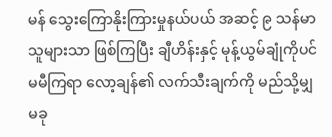မန် သွေးကြောနိုးကြားမှုနယ်ပယ် အဆင့် ၉ သန်မာသူများသာ ဖြစ်ကြပြီး ချီဟိန်းနှင့် မုန့်ယွမ်ချုံကိုပင် မမီကြရာ လော့ချန်၏ လက်သီးချက်ကို မည်သို့မျှ မခု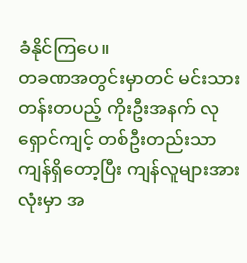ခံနိုင်ကြပေ။
တခဏအတွင်းမှာတင် မင်းသားတန်းတပည့် ကိုးဦးအနက် လုရှောင်ကျင့် တစ်ဦးတည်းသာ ကျန်ရှိတော့ပြီး ကျန်လူများအားလုံးမှာ အ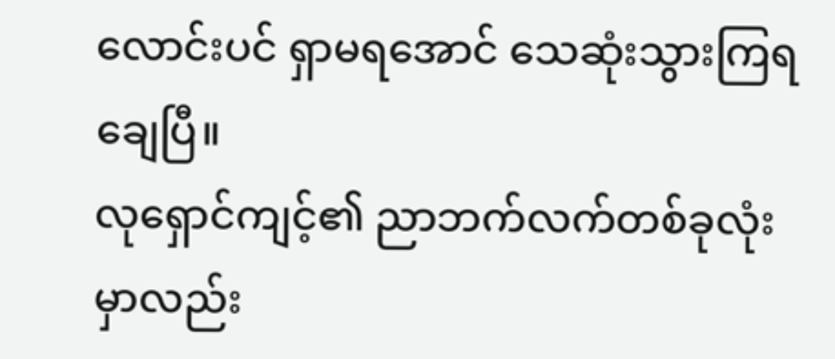လောင်းပင် ရှာမရအောင် သေဆုံးသွားကြရချေပြီ။
လုရှောင်ကျင့်၏ ညာဘက်လက်တစ်ခုလုံးမှာလည်း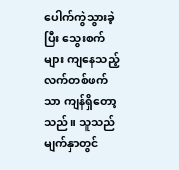ပေါက်ကွဲသွားခဲ့ပြီး သွေးစက်များ ကျနေသည့် လက်တစ်ဖက်သာ ကျန်ရှိတော့သည်။ သူသည် မျက်နှာတွင်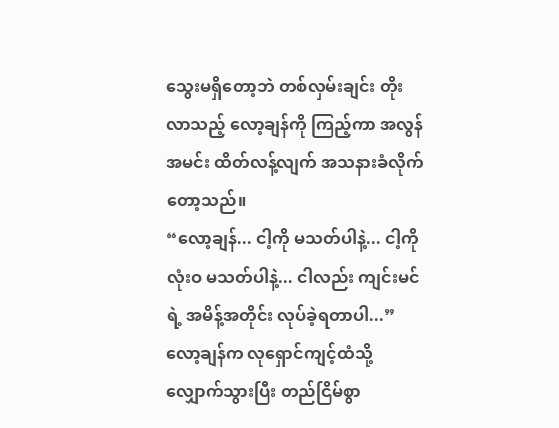သွေးမရှိတော့ဘဲ တစ်လှမ်းချင်း တိုးလာသည့် လော့ချန်ကို ကြည့်ကာ အလွန်အမင်း ထိတ်လန့်လျက် အသနားခံလိုက်တော့သည်။
“လော့ချန်... ငါ့ကို မသတ်ပါနဲ့... ငါ့ကို လုံးဝ မသတ်ပါနဲ့... ငါလည်း ကျင်းမင်ရဲ့ အမိန့်အတိုင်း လုပ်ခဲ့ရတာပါ...”
လော့ချန်က လုရှောင်ကျင့်ထံသို့ လျှောက်သွားပြီး တည်ငြိမ်စွာ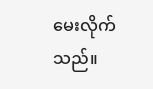မေးလိုက်သည်။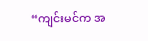“ကျင်းမင်က အ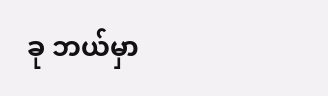ခု ဘယ်မှာ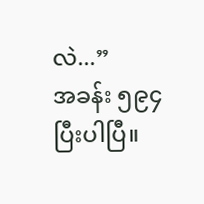လဲ...”
အခန်း ၅၉၄ ပြီးပါပြီ။